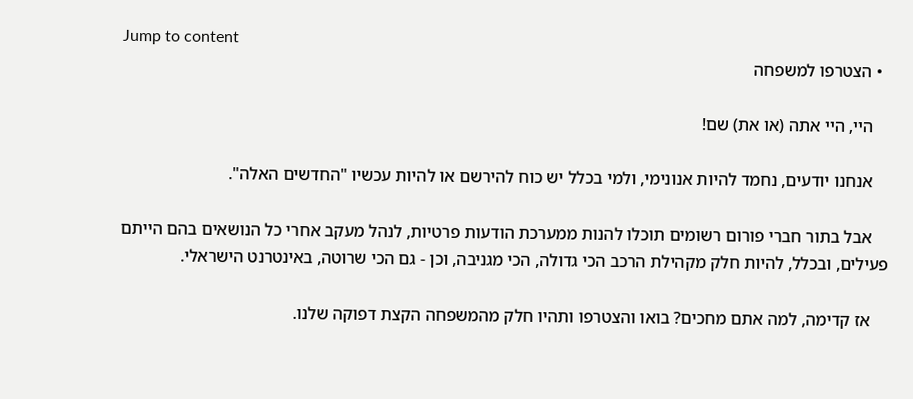Jump to content
  • הצטרפו למשפחה

    היי, היי אתה (או את) שם!

    אנחנו יודעים, נחמד להיות אנונימי, ולמי בכלל יש כוח להירשם או להיות עכשיו "החדשים האלה".

    אבל בתור חברי פורום רשומים תוכלו להנות ממערכת הודעות פרטיות, לנהל מעקב אחרי כל הנושאים בהם הייתם פעילים, ובכלל, להיות חלק מקהילת הרכב הכי גדולה, הכי מגניבה, וכן - גם הכי שרוטה, באינטרנט הישראלי.

    אז קדימה, למה אתם מחכים? בואו והצטרפו ותהיו חלק מהמשפחה הקצת דפוקה שלנו.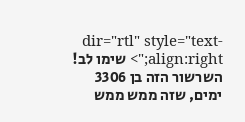dir="rtl" style="text-align:right;"> שימו לב! השרשור הזה בן 3306 ימים, שזה ממש ממש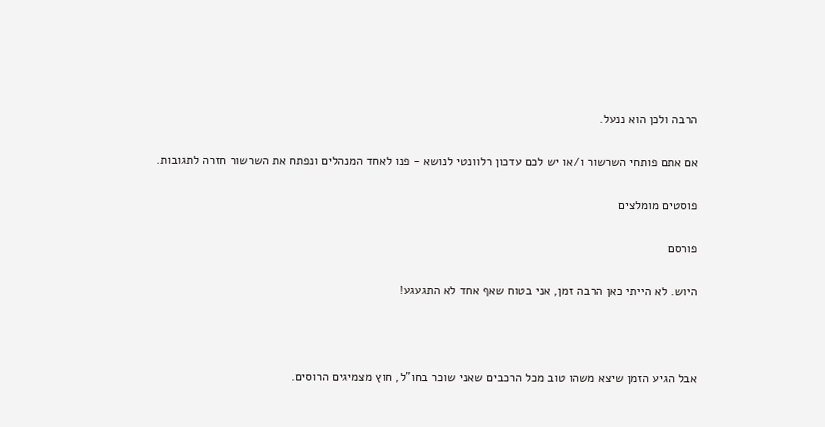הרבה ולכן הוא ננעל.

אם אתם פותחי השרשור ו/או יש לכם עדכון רלוונטי לנושא - פנו לאחד המנהלים ונפתח את השרשור חזרה לתגובות.

פוסטים מומלצים

פורסם

היוש. לא הייתי כאן הרבה זמן, אני בטוח שאף אחד לא התגעגע!



אבל הגיע הזמן שיצא משהו טוב מכל הרכבים שאני שוכר בחו"ל, חוץ מצמיגים הרוסים.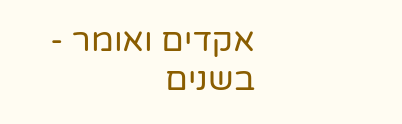אקדים ואומר - בשנים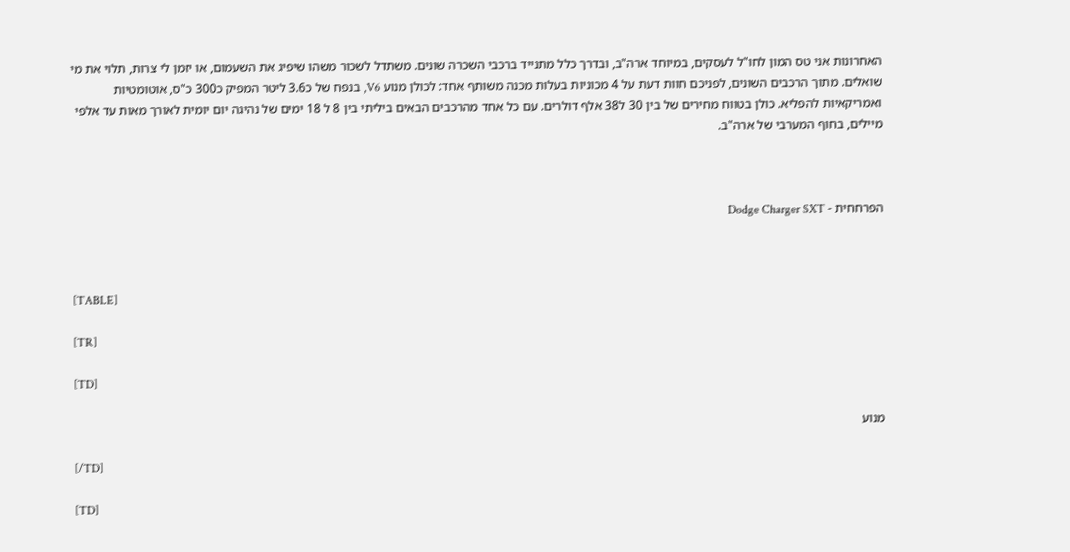האחרונות אני טס המון לחו"ל לעסקים, במיוחד ארה"ב, ובדרך כלל מתנייד ברכבי השכרה שונים. משתדל לשכור משהו שיפיג את השעמום, או יזמן לי צרות, תלוי את מי שואלים. מתוך הרכבים השונים, לפניכם חוות דעת על 4 מכוניות בעלות מכנה משותף אחד: לכולן מנוע V6, בנפח של כ3.6 ליטר המפיק כ300 כ"ס, אוטומטיות ואמריקאיות להפליא. כולן בטווח מחירים של בין 30 ל38 אלף דולרים. עם כל אחד מהרכבים הבאים ביליתי בין 8 ל 18 ימים של נהיגה יום יומית לאורך מאות עד אלפי מיילים, בחוף המערבי של ארה"ב.



הפרחחית - Dodge Charger SXT



[TABLE]

[TR]

[TD]

מנוע

[/TD]

[TD]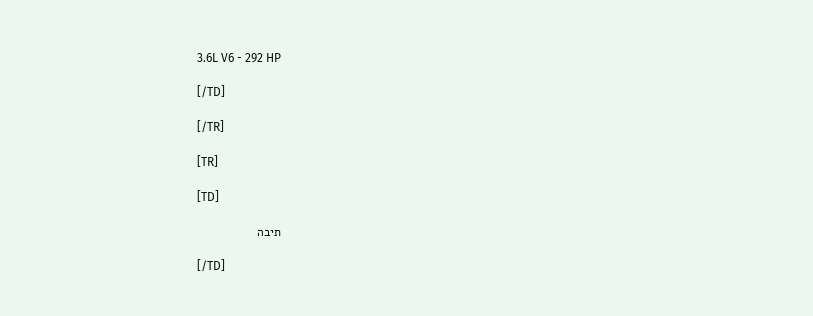3.6L V6 - 292 HP

[/TD]

[/TR]

[TR]

[TD]

תיבה

[/TD]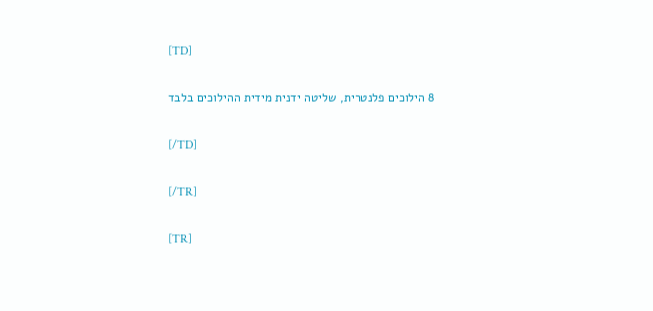[TD]

8 הילוכים פלנטרית, שליטה ידנית מידית ההילוכים בלבד

[/TD]

[/TR]

[TR]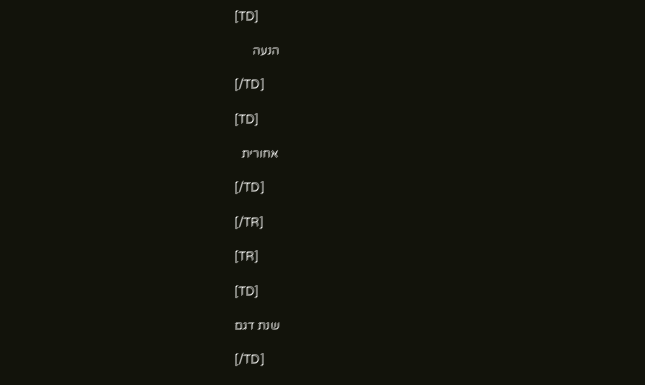[TD]

הנעה

[/TD]

[TD]

אחורית

[/TD]

[/TR]

[TR]

[TD]

שנת דגם

[/TD]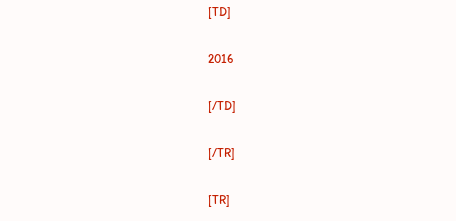[TD]

2016

[/TD]

[/TR]

[TR]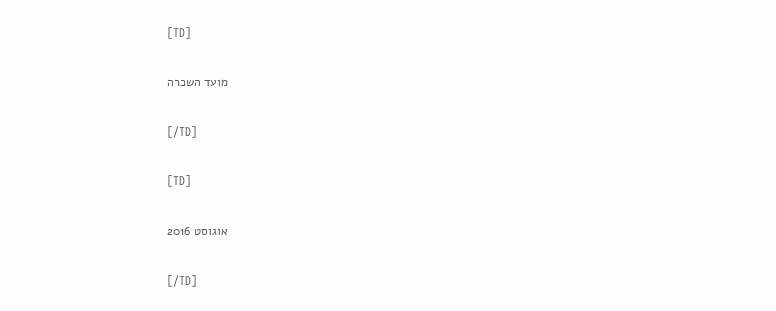[TD]

מועד השכרה

[/TD]

[TD]

אוגוסט 2016

[/TD]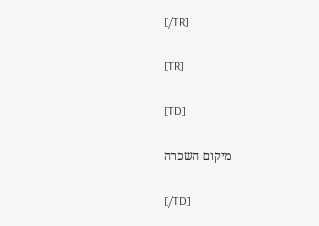[/TR]

[TR]

[TD]

מיקום השכרה

[/TD]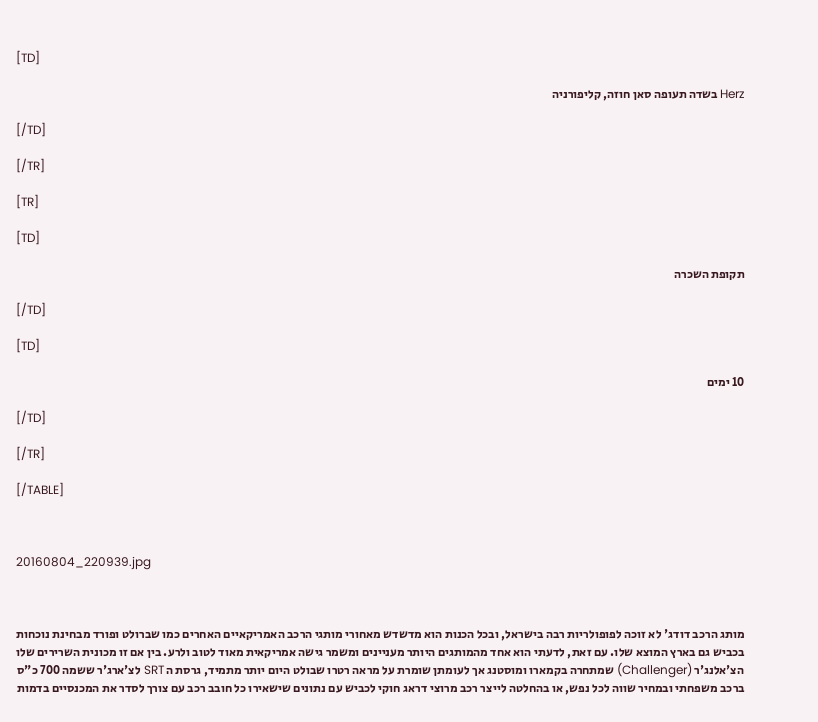[TD]

Herz בשדה תעופה סאן חוזה, קליפורניה

[/TD]

[/TR]

[TR]

[TD]

תקופת השכרה

[/TD]

[TD]

10 ימים

[/TD]

[/TR]

[/TABLE]



20160804_220939.jpg



מותג הרכב דודג' לא זוכה לפופולריות רבה בישראל, ובכל הכנות הוא מדשדש מאחורי מותגי הרכב האמריקאיים האחרים כמו שברולט ופורד מבחינת נוכחות בכביש גם בארץ המוצא שלו. עם זאת, לדעתי הוא אחד מהמותגים היותר מעניינים ומשמר גישה אמריקאית מאוד לטוב ולרע. בין אם זו מכונית השרירים שלו הצ'אלנג'ר (Challenger) שמתחרה בקמארו ומוסטנג אך לעומתן שומרת על מראה רטרו שבולט היום יותר מתמיד, גרסת ה SRT לצ'ארג'ר ששמה 700 כ"ס ברכב משפחתי ובמחיר שווה לכל נפש, או בהחלטה לייצר רכב מרוצי דראג חוקי לכביש עם נתונים שישאירו כל חובב רכב עם צורך לסדר את המכנסיים בדמות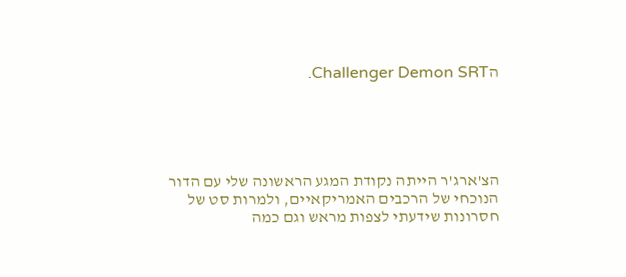הChallenger Demon SRT.





הצ'ארג'ר הייתה נקודת המגע הראשונה שלי עם הדור הנוכחי של הרכבים האמריקאיים, ולמרות סט של חסרונות שידעתי לצפות מראש וגם כמה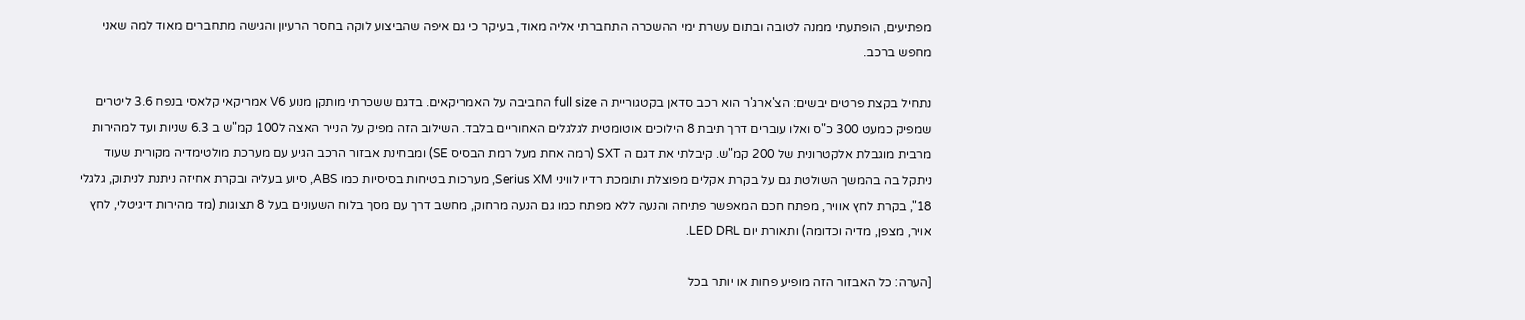מפתיעים, הופתעתי ממנה לטובה ובתום עשרת ימי ההשכרה התחברתי אליה מאוד, בעיקר כי גם איפה שהביצוע לוקה בחסר הרעיון והגישה מתחברים מאוד למה שאני מחפש ברכב.

נתחיל בקצת פרטים יבשים: הצ'ארג'ר הוא רכב סדאן בקטגוריית ה full size החביבה על האמריקאים. בדגם ששכרתי מותקן מנוע V6 אמריקאי קלאסי בנפח 3.6 ליטרים שמפיק כמעט 300 כ"ס ואלו עוברים דרך תיבת 8 הילוכים אוטומטית לגלגלים האחוריים בלבד. השילוב הזה מפיק על הנייר האצה ל100 קמ"ש ב 6.3 שניות ועד למהירות מרבית מוגבלת אלקטרונית של 200 קמ"ש. קיבלתי את דגם ה SXT (רמה אחת מעל רמת הבסיס SE) ומבחינת אבזור הרכב הגיע עם מערכת מולטימדיה מקורית שעוד ניתקל בה בהמשך השולטת גם על בקרת אקלים מפוצלת ותומכת רדיו לוויני Serius XM, מערכות בטיחות בסיסיות כמו ABS, סיוע בעליה ובקרת אחיזה ניתנת לניתוק, גלגלי 18", בקרת לחץ אוויר, מפתח חכם המאפשר פתיחה והנעה ללא מפתח כמו גם הנעה מרחוק, מחשב דרך עם מסך בלוח השעונים בעל 8 תצוגות (מד מהירות דיגיטלי, לחץ אויר, מצפן, מדיה וכדומה) ותאורת יום LED DRL.

[הערה: כל האבזור הזה מופיע פחות או יותר בכל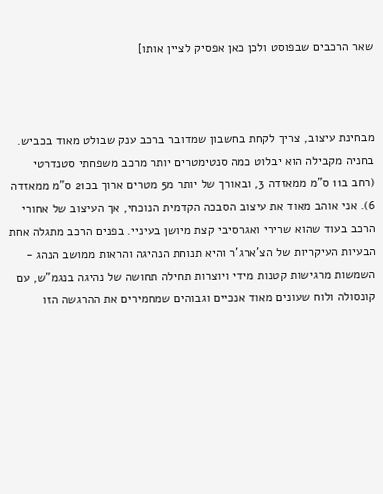שאר הרכבים שבפוסט ולכן כאן אפסיק לציין אותו]



מבחינת עיצוב, צריך לקחת בחשבון שמדובר ברכב ענק שבולט מאוד בכביש. בחניה מקבילה הוא יבלוט כמה סנטימטרים יותר מרכב משפחתי סטנדרטי (רחב ב11 ס"מ ממאזדה 3, ובאורך של יותר מ5 מטרים ארוך בכ21 ס"מ ממאזדה 6). אני אוהב מאוד את עיצוב הסבכה הקדמית הנוכחי, אך העיצוב של אחורי הרכב בעוד שהוא שרירי ואגרסיבי קצת מיושן בעיניי. בפנים הרכב מתגלה אחת הבעיות העיקריות של הצ'ארג'ר והיא תנוחת הנהיגה והראות ממושב הנהג - השמשות מרגישות קטנות מידי ויוצרות תחילה תחושה של נהיגה בנגמ"ש, עם קונסולה ולוח שעונים מאוד אנכיים וגבוהים שמחמירים את ההרגשה הזו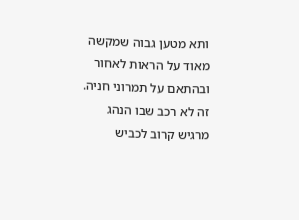ותא מטען גבוה שמקשה מאוד על הראות לאחור ובהתאם על תמרוני חניה. זה לא רכב שבו הנהג מרגיש קרוב לכביש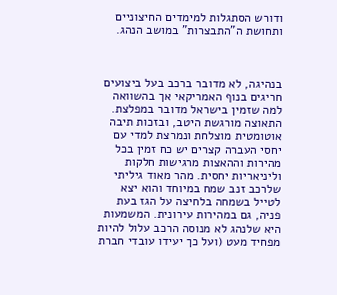ודורש הסתגלות למימדים החיצוניים ותחושת ה"התבצרות" במושב הנהג.



בנהיגה, לא מדובר ברכב בעל ביצועים חריגים בנוף האמריקאי אך בהשוואה למה שזמין בישראל מדובר במפלצת. התאוצה מורגשת היטב, ובזכות תיבה אוטומטית מוצלחת ונמרצת למדי עם יחסי העברה קצרים יש כח זמין בכל מהירות וההאצות מרגישות חלקות וליניאריות יחסית. מהר מאוד גיליתי שלרכב זנב שמח במיוחד והוא יצא לטייל בשמחה בלחיצה על הגז בעת פניה, גם במהירות עירונית. המשמעות היא שלנהג לא מנוסה הרכב עלול להיות מפחיד מעט (ועל כך יעידו עובדי חברת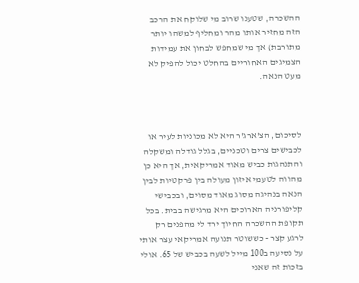ההשכרה, שטענו שרוב מי שלוקח את הרכב הזה מחזיר אותו מהר ומחליף למשהו יותר מתורבת) אך מי שמחפש לבחון את עמידות הצמיגים האחוריים בהחלט יכול להפיק לא מעט הנאה.



לסיכום, הצ'ארג'ר היא לא מכוניות לעיר או לכבישים צרים וטכניים, בגלל גודלה ומשקלה והתנהגות כביש מאוד אמריקאית, אך היא כן מהווה לטעמי איזון מעולה בין פרקטיות לבין הנאה בנהיגה מסוג מאוד מסוים, ובכבישי קליפורניה הארוכים היא מרגישה בבית. בכל תקופת ההשכרה החיוך ירד לי מהפנים רק לרגע קצר - כששוטר תנועה אמריקאי עצר אותי על נסיעה ב100 מייל לשעה בכביש של 65. אולי בזכות זה שאני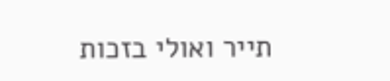תייר ואולי בזכות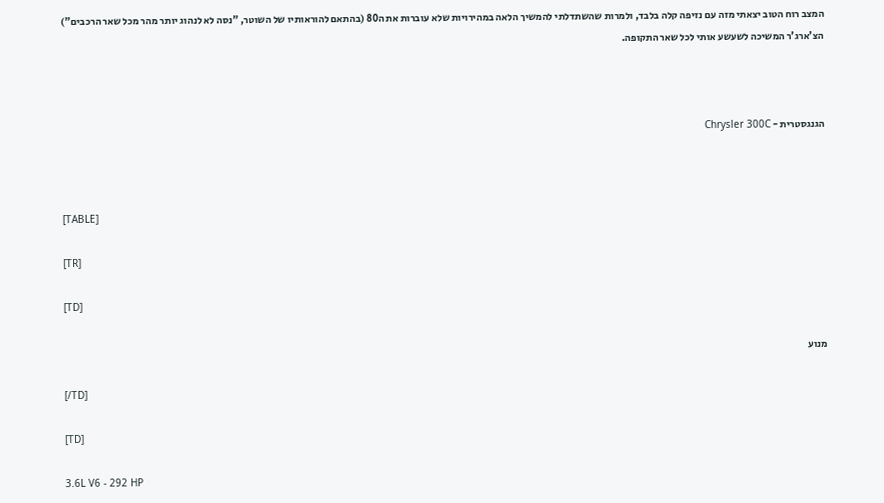המצב רוח הטוב יצאתי מזה עם נזיפה קלה בלבד, ולמרות שהשתדלתי להמשיך הלאה במהירויות שלא עוברות את ה80 (בהתאם להוראותיו של השוטר, "נסה לא לנהוג יותר מהר מכל שאר הרכבים") הצ'ארג'ר המשיכה לשעשע אותי לכל שאר התקופה.



הגנגסטרית - Chrysler 300C



[TABLE]

[TR]

[TD]

מנוע

[/TD]

[TD]

3.6L V6 - 292 HP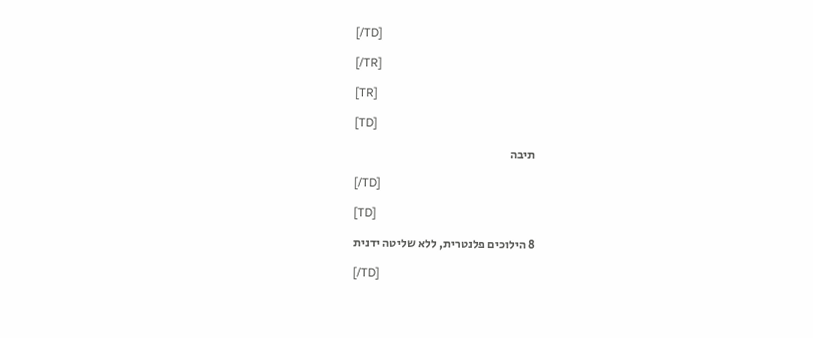[/TD]

[/TR]

[TR]

[TD]

תיבה

[/TD]

[TD]

8 הילוכים פלנטרית, ללא שליטה ידנית

[/TD]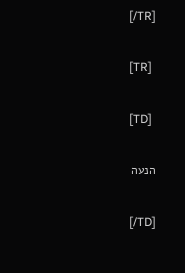[/TR]

[TR]

[TD]

הנעה

[/TD]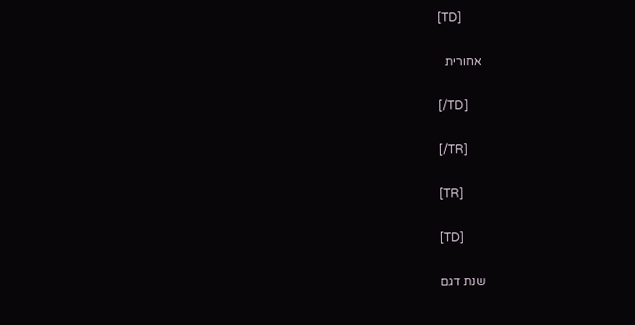[TD]

אחורית

[/TD]

[/TR]

[TR]

[TD]

שנת דגם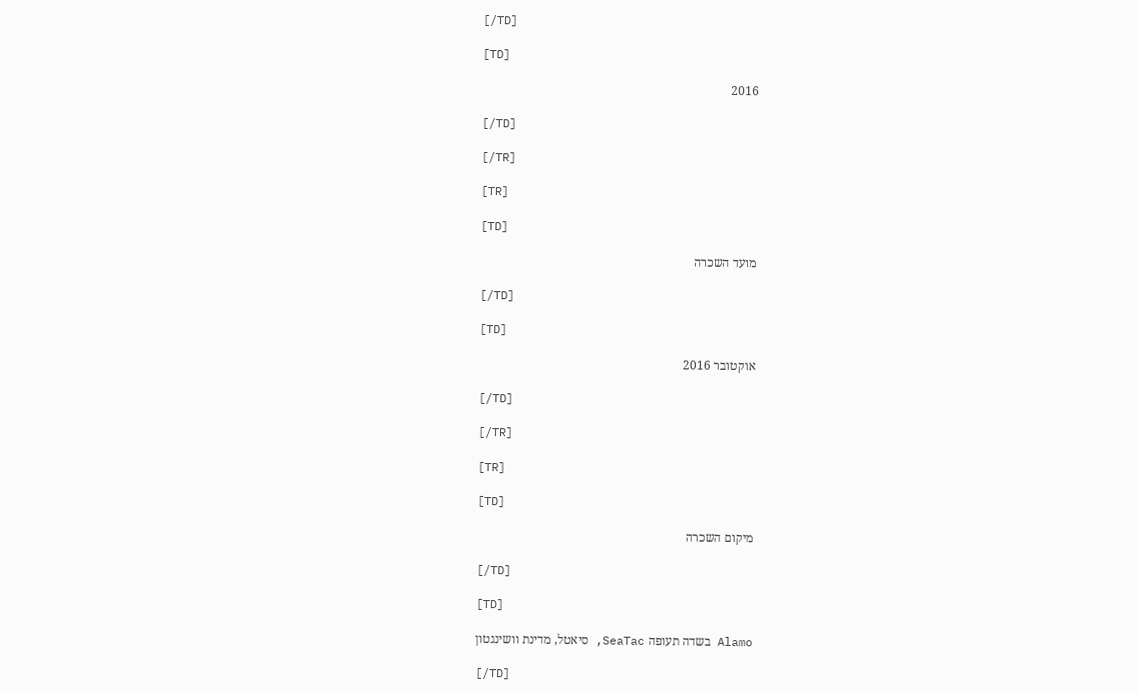[/TD]

[TD]

2016

[/TD]

[/TR]

[TR]

[TD]

מועד השכרה

[/TD]

[TD]

אוקטובר 2016

[/TD]

[/TR]

[TR]

[TD]

מיקום השכרה

[/TD]

[TD]

Alamo בשדה תעופה SeaTac, סיאטל, מדינת וושינגטון

[/TD]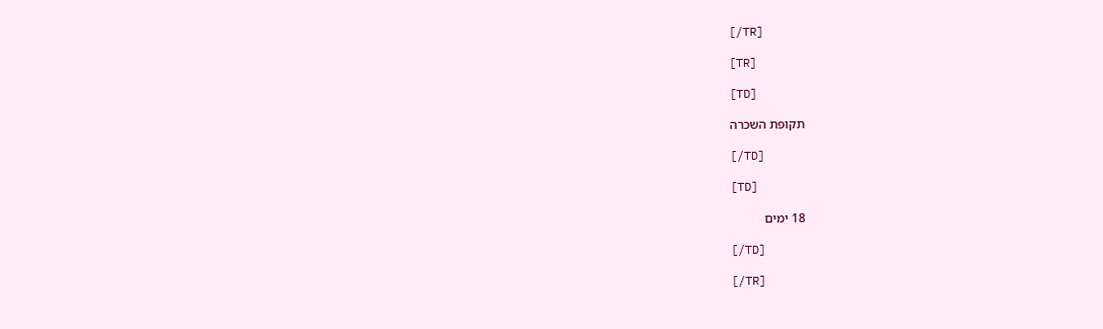[/TR]

[TR]

[TD]

תקופת השכרה

[/TD]

[TD]

18 ימים

[/TD]

[/TR]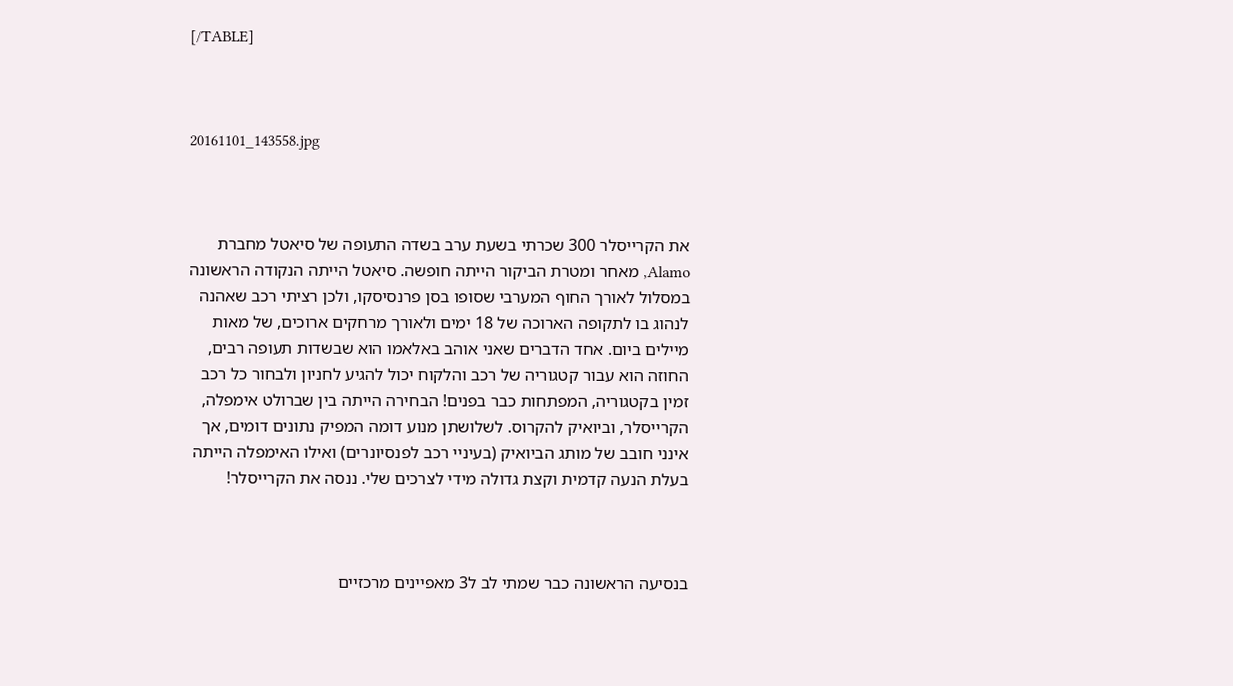[/TABLE]



20161101_143558.jpg



את הקרייסלר 300 שכרתי בשעת ערב בשדה התעופה של סיאטל מחברת Alamo, מאחר ומטרת הביקור הייתה חופשה. סיאטל הייתה הנקודה הראשונה במסלול לאורך החוף המערבי שסופו בסן פרנסיסקו, ולכן רציתי רכב שאהנה לנהוג בו לתקופה הארוכה של 18 ימים ולאורך מרחקים ארוכים, של מאות מיילים ביום. אחד הדברים שאני אוהב באלאמו הוא שבשדות תעופה רבים, החוזה הוא עבור קטגוריה של רכב והלקוח יכול להגיע לחניון ולבחור כל רכב זמין בקטגוריה, המפתחות כבר בפנים! הבחירה הייתה בין שברולט אימפלה, הקרייסלר, וביואיק להקרוס. לשלושתן מנוע דומה המפיק נתונים דומים, אך אינני חובב של מותג הביואיק (בעיניי רכב לפנסיונרים) ואילו האימפלה הייתה בעלת הנעה קדמית וקצת גדולה מידי לצרכים שלי. ננסה את הקרייסלר!



בנסיעה הראשונה כבר שמתי לב ל3 מאפיינים מרכזיים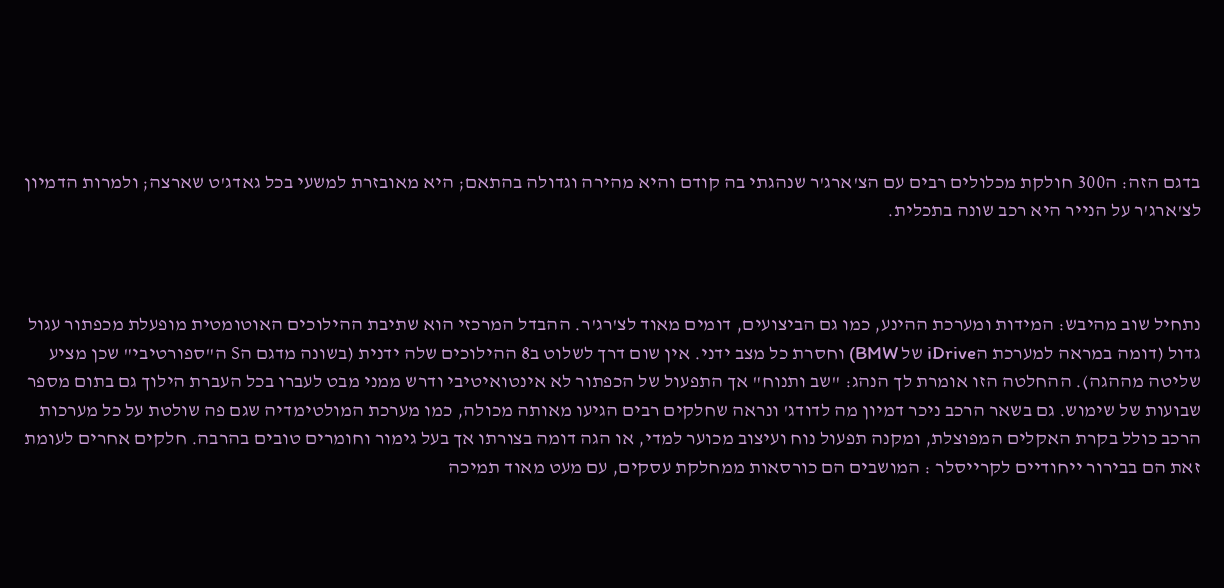בדגם הזה: ה300 חולקת מכלולים רבים עם הצ'ארג'ר שנהגתי בה קודם והיא מהירה וגדולה בהתאם; היא מאובזרת למשעי בכל גאדג'ט שארצה; ולמרות הדמיון לצ'ארג'ר על הנייר היא רכב שונה בתכלית.



נתחיל שוב מהיבש: המידות ומערכת ההינע, כמו גם הביצועים, דומים מאוד לצ'רג'ר. ההבדל המרכזי הוא שתיבת ההילוכים האוטומטית מופעלת מכפתור עגול גדול (דומה במראה למערכת הiDrive של BMW) וחסרת כל מצב ידני. אין שום דרך לשלוט ב8 ההילוכים שלה ידנית (בשונה מדגם הS ה"ספורטיבי" שכן מציע שליטה מההגה). ההחלטה הזו אומרת לך הנהג: "שב ותנוח" אך התפעול של הכפתור לא אינטואיטיבי ודרש ממני מבט לעברו בכל העברת הילוך גם בתום מספר שבועות של שימוש. גם בשאר הרכב ניכר דמיון מה לדודג' ונראה שחלקים רבים הגיעו מאותה מכולה, כמו מערכת המולטימדיה שגם פה שולטת על כל מערכות הרכב כולל בקרת האקלים המפוצלת, ומקנה תפעול נוח ועיצוב מכוער למדי, או הגה דומה בצורתו אך בעל גימור וחומרים טובים בהרבה. חלקים אחרים לעומת זאת הם בבירור ייחודיים לקרייסלר : המושבים הם כורסאות ממחלקת עסקים, עם מעט מאוד תמיכה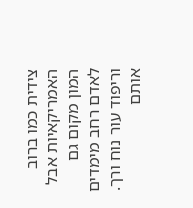צידית כמו ברוב האמריקאיות אבל המון מקום גם לאדם רחב מימדים וריפוד עור נוח ורך. אותם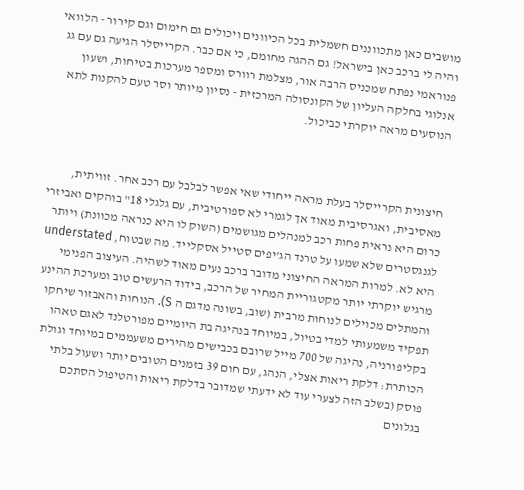מושבים כאן מתכווננים חשמלית בכל הכיוונים ויכולים גם חימום וגם קירור - הלוואי והיה לי ברכב כאן בישראל! גם ההגה מחומם, כי אם כבר. הקרייסלר הגיעה גם עם גג פנוראמי נפתח שמכניס הרבה אור, מצלמת רוורס ומספר מערכות בטיחות, ושעון אנלוגי בחלקה העליון של הקונסולה המרכזית - נסיון מיותר וסר טעם להקנות לתא הנוסעים מראה יוקרתי כביכול.



חיצונית הקרייסלר בעלת מראה ייחודי שאי אפשר לבלבל עם רכב אחר. זוויתית, מאסיבית, ואגרסיבית מאוד אך לגמרי לא ספורטיבית, עם גלגלי 18" בוהקים ואביזרי כרום היא נראית פחות רכב למנהלים מגושמים (השוק לו היא כנראה מכוונת) ויותר לגנגסטרים שלא שמעו על טרנד הג'יפים סטייל אסקלייד. מה שבטוח, understated היא לא. למרות המראה החיצוני מדובר ברכב נעים מאוד לשהיה. העיצוב הפנימי מרגיש יוקרתי יותר מקטגוריית המחיר של הרכב, בידוד הרעשים טוב ומערכת ההינע והמתלים מכוילים לנוחות מרבית (שוב, בשונה מדגם ה S). הנוחות והאבזור שיחקו תפקיד משמעותי למדי בטיול, במיוחד בנהיגה בת היומיים מפורטלנד לאגם טאהו בקליפורניה, נהיגה של 700 מייל שרובם בכבישים מהירים משעממים במיוחד וגולת הכותרת: דלקת ריאות אצלי, הנהג, עם חום 39 בזמנים הטובים יותר ושעול בלתי פוסק (בשלב הזה לצערי עוד לא ידעתי שמדובר בדלקת ריאות והטיפול הסתכם בגלונים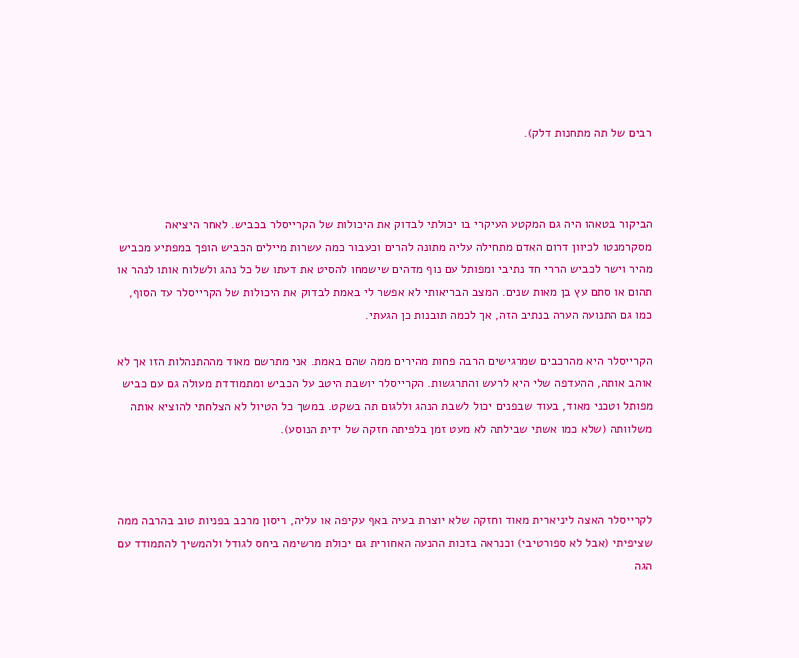רבים של תה מתחנות דלק).



הביקור בטאהו היה גם המקטע העיקרי בו יכולתי לבדוק את היכולות של הקרייסלר בכביש. לאחר היציאה מסקרמנטו לכיוון דרום האדם מתחילה עליה מתונה להרים וכעבור כמה עשרות מיילים הכביש הופך במפתיע מכביש מהיר וישר לכביש הררי חד נתיבי ומפותל עם נוף מדהים שישמחו להסיט את דעתו של כל נהג ולשלוח אותו לנהר או תהום או סתם עץ בן מאות שנים. המצב הבריאותי לא אפשר לי באמת לבדוק את היכולות של הקרייסלר עד הסוף, כמו גם התנועה הערה בנתיב הזה, אך לכמה תובנות כן הגעתי.

הקרייסלר היא מהרכבים שמרגישים הרבה פחות מהירים ממה שהם באמת. אני מתרשם מאוד מההתנהלות הזו אך לא אוהב אותה, ההעדפה שלי היא לרעש והתרגשות. הקרייסלר יושבת היטב על הכביש ומתמודדת מעולה גם עם כביש מפותל וטכני מאוד, בעוד שבפנים יכול לשבת הנהג וללגום תה בשקט. במשך כל הטיול לא הצלחתי להוציא אותה משלוותה (שלא כמו אשתי שבילתה לא מעט זמן בלפיתה חזקה של ידית הנוסע).



לקרייסלר האצה ליניארית מאוד וחזקה שלא יוצרת בעיה באף עקיפה או עליה, ריסון מרכב בפניות טוב בהרבה ממה שציפיתי (אבל לא ספורטיבי) וכנראה בזכות ההנעה האחורית גם יכולת מרשימה ביחס לגודל ולהמשיך להתמודד עם הגה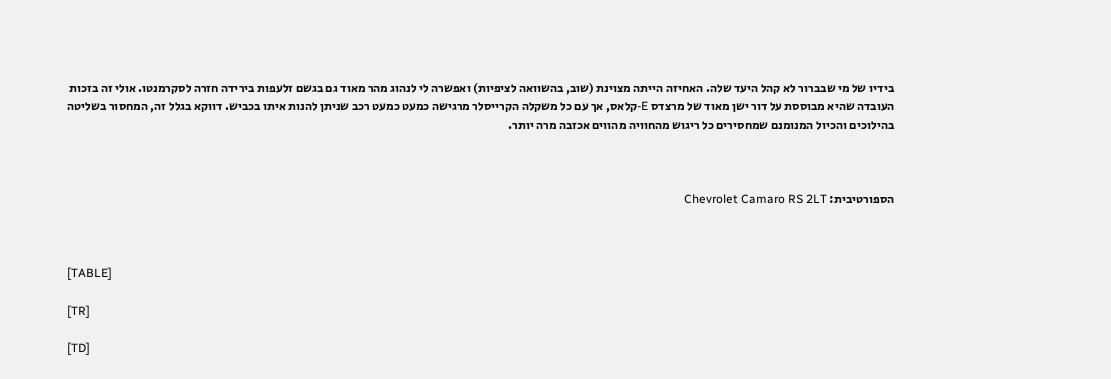בידיו של מי שבברור לא קהל היעד שלה. האחיזה הייתה מצוינת (שוב, בהשוואה לציפיות) ואפשרה לי לנהוג מהר מאוד גם בגשם זלעפות בירידה חזרה לסקרמנטו. אולי זה בזכות העובדה שהיא מבוססת על דור ישן מאוד של מרצדס E-קלאס, אך עם כל משקלה הקרייסלר מרגישה כמעט כמעט רכב שניתן להנות איתו בכביש. דווקא בגלל זה, המחסור בשליטה בהילוכים והכיול המנומנם שמחסירים כל ריגוש מהחוויה מהווים אכזבה מרה יותר.



הספורטיבית: Chevrolet Camaro RS 2LT



[TABLE]

[TR]

[TD]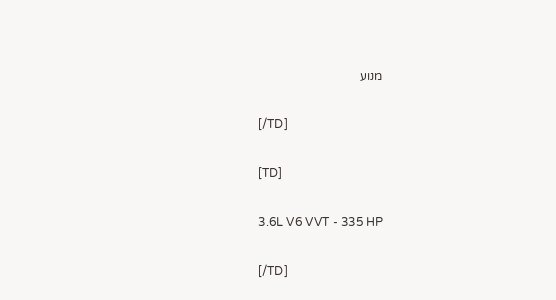מנוע

[/TD]

[TD]

3.6L V6 VVT - 335 HP

[/TD]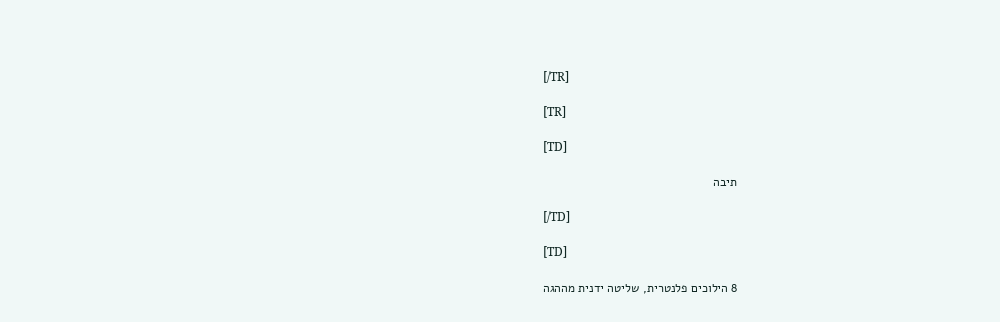[/TR]

[TR]

[TD]

תיבה

[/TD]

[TD]

8 הילוכים פלנטרית, שליטה ידנית מההגה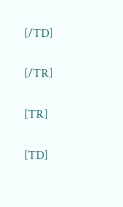[/TD]

[/TR]

[TR]

[TD]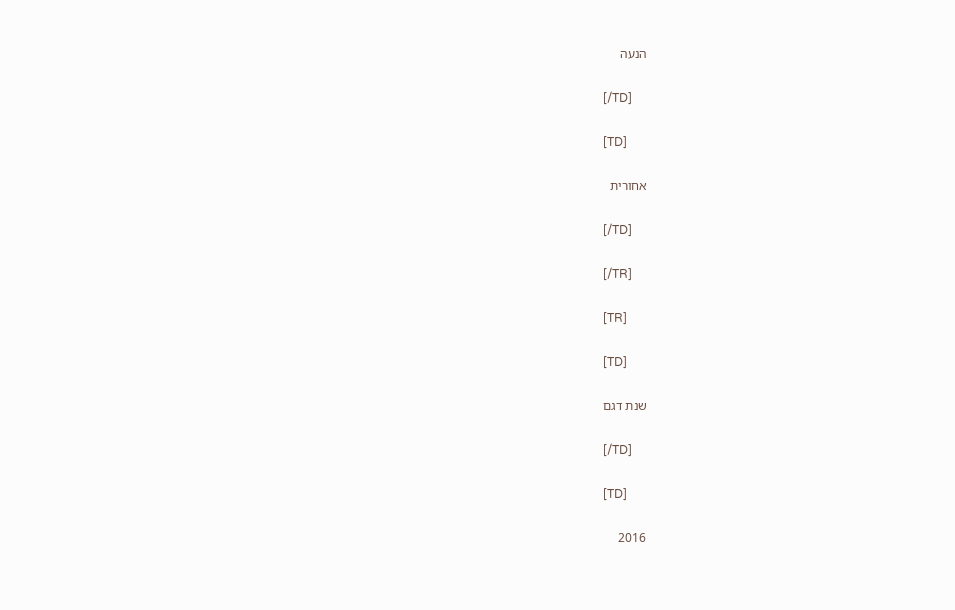הנעה

[/TD]

[TD]

אחורית

[/TD]

[/TR]

[TR]

[TD]

שנת דגם

[/TD]

[TD]

2016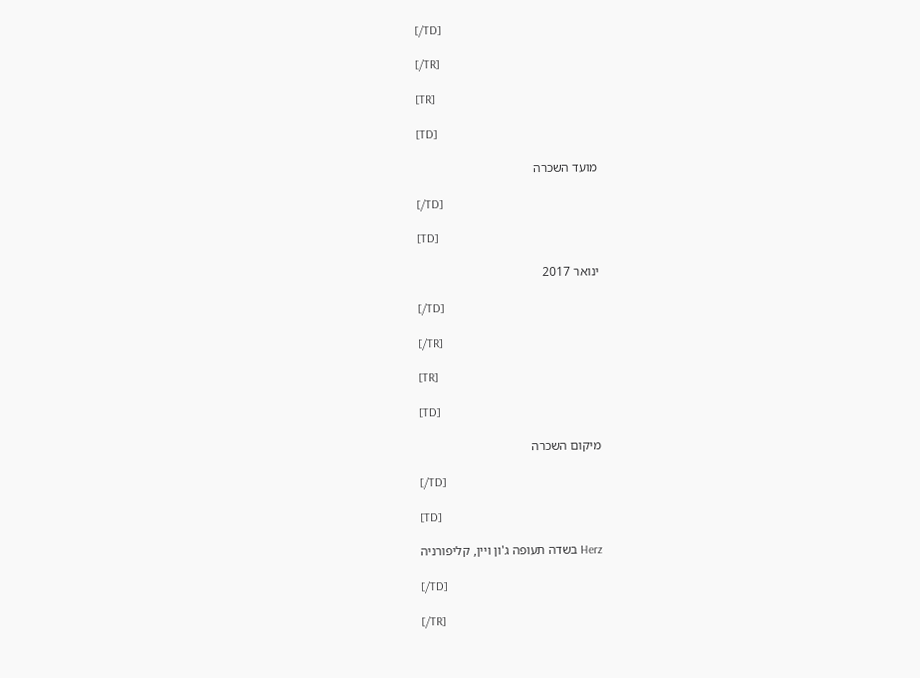[/TD]

[/TR]

[TR]

[TD]

מועד השכרה

[/TD]

[TD]

ינואר 2017

[/TD]

[/TR]

[TR]

[TD]

מיקום השכרה

[/TD]

[TD]

Herz בשדה תעופה ג'ון ויין, קליפורניה

[/TD]

[/TR]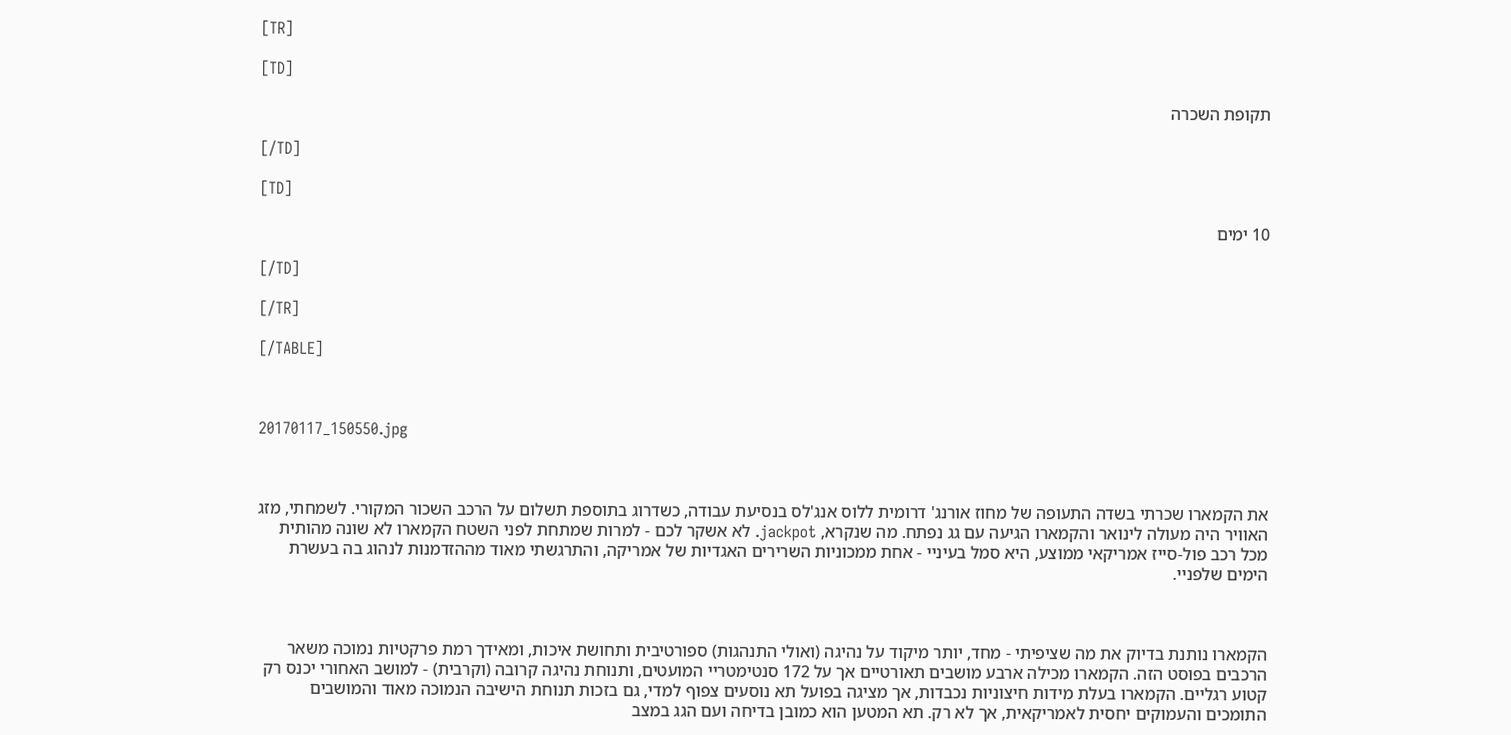[TR]

[TD]

תקופת השכרה

[/TD]

[TD]

10 ימים

[/TD]

[/TR]

[/TABLE]



20170117_150550.jpg



את הקמארו שכרתי בשדה התעופה של מחוז אורנג' דרומית ללוס אנג'לס בנסיעת עבודה, כשדרוג בתוספת תשלום על הרכב השכור המקורי. לשמחתי, מזג האוויר היה מעולה לינואר והקמארו הגיעה עם גג נפתח. מה שנקרא, jackpot. לא אשקר לכם - למרות שמתחת לפני השטח הקמארו לא שונה מהותית מכל רכב פול-סייז אמריקאי ממוצע, היא סמל בעיניי - אחת ממכוניות השרירים האגדיות של אמריקה, והתרגשתי מאוד מההזדמנות לנהוג בה בעשרת הימים שלפניי.



הקמארו נותנת בדיוק את מה שציפיתי - מחד, יותר מיקוד על נהיגה (ואולי התנהגות) ספורטיבית ותחושת איכות, ומאידך רמת פרקטיות נמוכה משאר הרכבים בפוסט הזה. הקמארו מכילה ארבע מושבים תאורטיים אך על 172 סנטימטריי המועטים, ותנוחת נהיגה קרובה (וקרבית) - למושב האחורי יכנס רק קטוע רגליים. הקמארו בעלת מידות חיצוניות נכבדות, אך מציגה בפועל תא נוסעים צפוף למדי, גם בזכות תנוחת הישיבה הנמוכה מאוד והמושבים התומכים והעמוקים יחסית לאמריקאית, אך לא רק. תא המטען הוא כמובן בדיחה ועם הגג במצב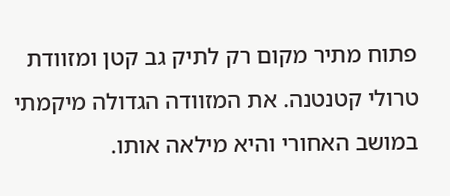פתוח מתיר מקום רק לתיק גב קטן ומזוודת טרולי קטנטנה. את המזוודה הגדולה מיקמתי במושב האחורי והיא מילאה אותו.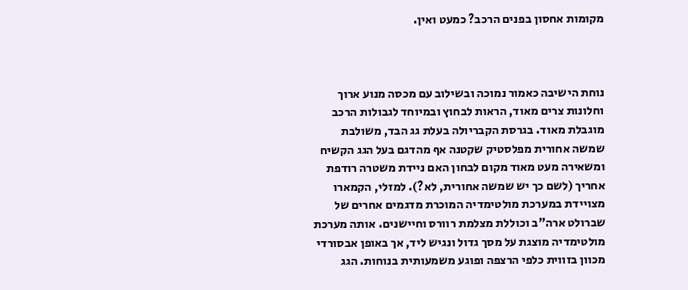מקומות אחסון בפנים הרכב? כמעט ואין.



נוחת הישיבה כאמור נמוכה ובשילוב עם מכסה מנוע ארוך וחלונות צרים מאוד, הראות לבחוץ ובמיוחד לגבולות הרכב מוגבלת מאוד. בגרסת הקבריולה בעלת גג הבד, משולבת שמשה אחורית מפלסטיק שקטנה אף מהדגם בעל הגג הקשיח ומשאירה מעט מאוד מקום לבחון האם ניידת משטרה רודפת אחריך (לשם כך יש שמשה אחורית, לא?). למזלי, הקמארו מצויידת במערכת מולטימדיה המוכרת מדגמים אחרים של שברולט ארה"ב וכוללת מצלמת רוורס וחיישנים. אותה מערכת מולטימדיה מוצגת על מסך גדול ונגיש ליד, אך באופן אבסורדי מכוון בזווית כלפי הרצפה ופוגע משמעותית בנוחות. הגג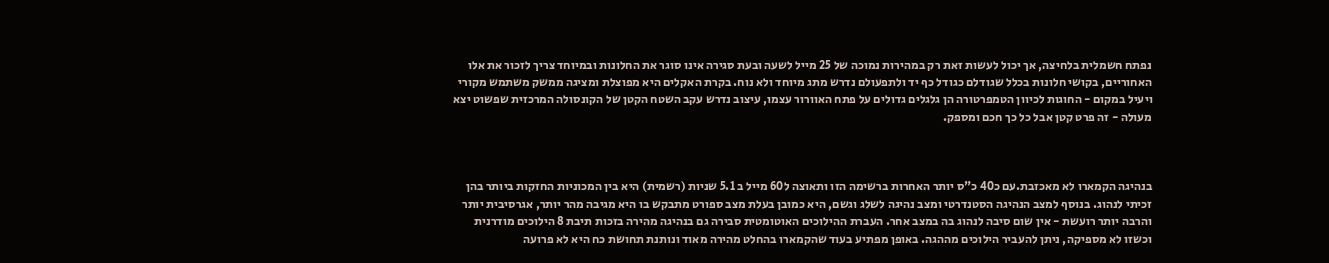נפתח חשמלית בלחיצה, אך יכול לעשות זאת רק במהירות נמוכה של 25 מייל לשעה ובעת סגירה אינו סוגר את החלונות ובמיוחד צריך לזכור את אלו האחוריים, בקושי חלונות בכלל שגודלם כגודל כף יד ולתפעולם נדרש מתג מיוחד ולא נוח. בקרת האקלים היא מפוצלת ומציגה ממשק משתמש מקורי ויעיל במקום - החוגות לכיוון הטמפרטורה הן גלגלים גדולים על פתח האוורור עצמו, עיצוב נדרש עקב השטח הקטן של הקונסולה המרכזית שפשוט יצא מעולה - זה פרט קטן אבל כל כך חכם ומספק.



בנהיגה הקמארו לא מאכזבת.עם כ40 כ"ס יותר האחרות ברשימה הזו ותאוצה ל60 מייל ב 5.1 שניות (רשמית) היא בין המכוניות החזקות ביותר בהן זכיתי לנהוג. בנוסף למצב הנהיגה הסטנדרטי ומצב נהיגה לשלג וגשם, היא כמובן בעלת מצב ספורט מתבקש בו היא מגיבה מהר יותר, אגרסיבית יותר והרבה יותר רועשת - אין שום סיבה לנהוג בה במצב אחר. העברת ההילוכים האוטומטית סבירה גם בנהיגה מהירה בזכות תיבת 8 הילוכים מודרנית וכשזו לא מספיקה, ניתן להעביר הילוכים מההגה. באופן מפתיע בעוד שהקמארו בהחלט מהירה מאוד ונותנת תחושת כח היא לא פרועה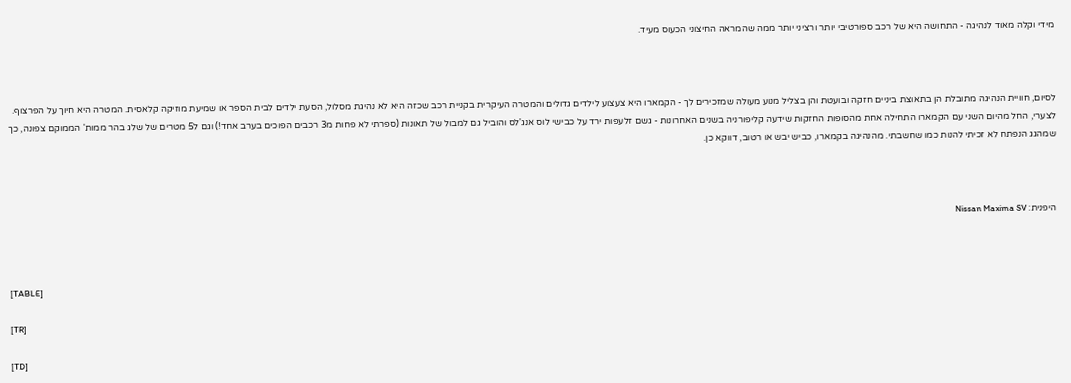מידי וקלה מאוד לנהיגה - התחושה היא של רכב ספורטיבי יותר ורציני יותר ממה שהמראה החיצוני הכעוס מעיד.



לסיום, חוויית הנהיגה מתובלת הן בתאוצת ביניים חזקה ובועטת והן בצליל מנוע מעולה שמזכירים לך - הקמארו היא צעצוע לילדים גדולים והמטרה העיקרית בקניית רכב שכזה היא לא נהיגת מסלול, הסעת ילדים לבית הספר או שמיעת מוזיקה קלאסית. המטרה היא חיוך על הפרצוף. לצערי, החל מהיום השני עם הקמארו התחילה אחת מהסופות החזקות שידעה קליפורניה בשנים האחרונות - גשם זלעפות ירד על כבישי לוס אנג'לס והוביל גם למבול של תאונות (ספרתי לא פחות מ3 רכבים הפוכים בערב אחד!) וגם ל5 מטרים של שלג בהר ממות' הממוקם צפונה, כך שמהגג הנפתח לא זכיתי להנות כמו שחשבתי. מהנהיגה בקמארו, כביש יבש או רטוב, דווקא כן.



היפנית: Nissan Maxima SV



[TABLE]

[TR]

[TD]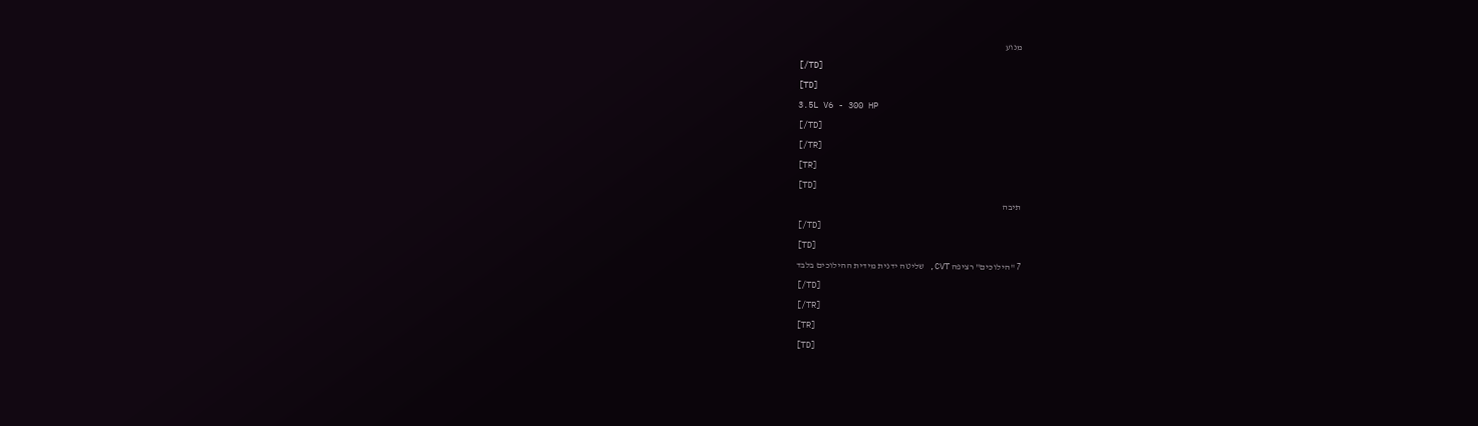מנוע

[/TD]

[TD]

3.5L V6 - 300 HP

[/TD]

[/TR]

[TR]

[TD]

תיבה

[/TD]

[TD]

7 "הילוכים" רציפה CVT, שליטה ידנית מידית ההילוכים בלבד

[/TD]

[/TR]

[TR]

[TD]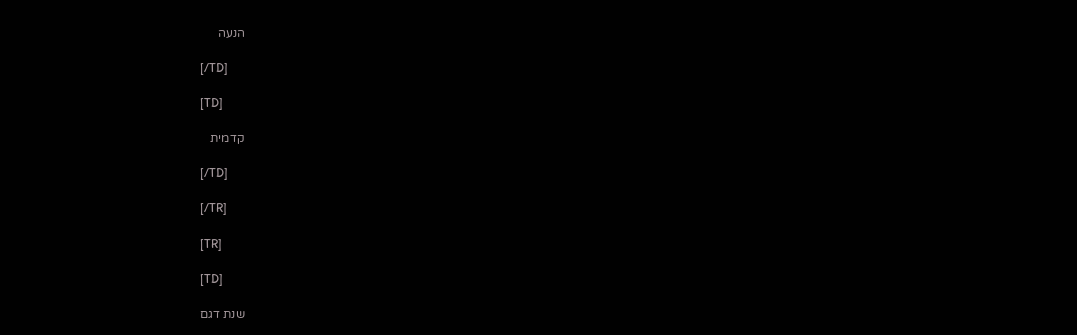הנעה

[/TD]

[TD]

קדמית

[/TD]

[/TR]

[TR]

[TD]

שנת דגם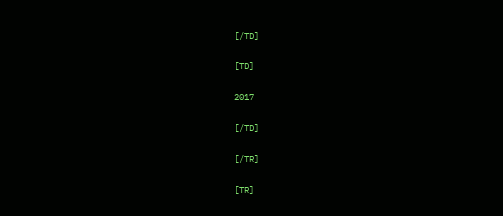[/TD]

[TD]

2017

[/TD]

[/TR]

[TR]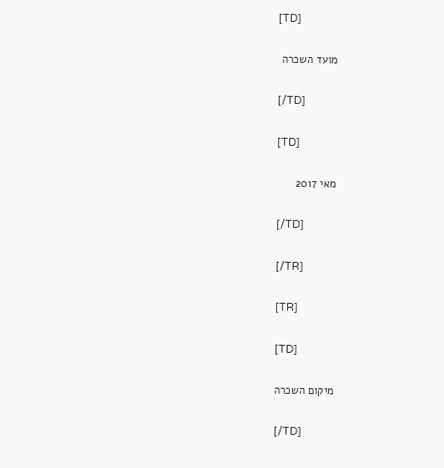[TD]

מועד השכרה

[/TD]

[TD]

מאי 2017

[/TD]

[/TR]

[TR]

[TD]

מיקום השכרה

[/TD]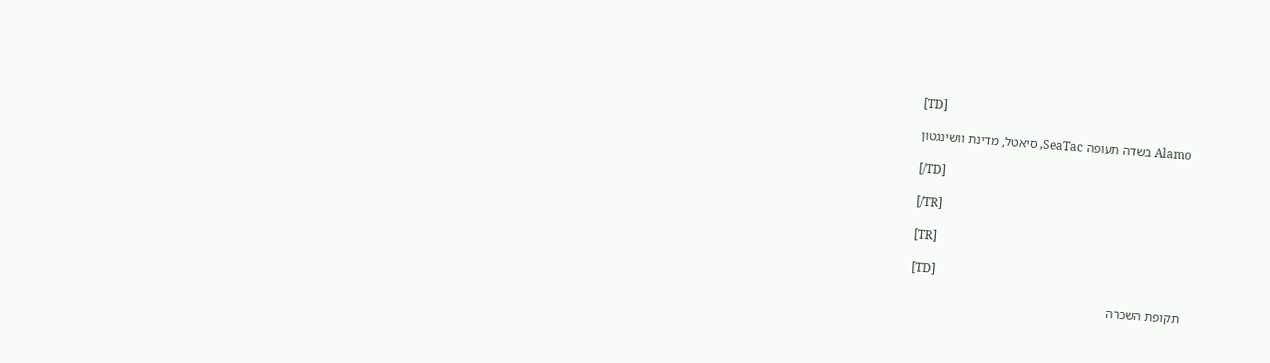[TD]

Alamo בשדה תעופה SeaTac, סיאטל, מדינת וושינגטון

[/TD]

[/TR]

[TR]

[TD]

תקופת השכרה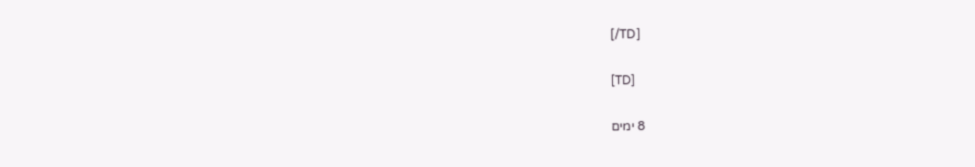[/TD]

[TD]

8 ימים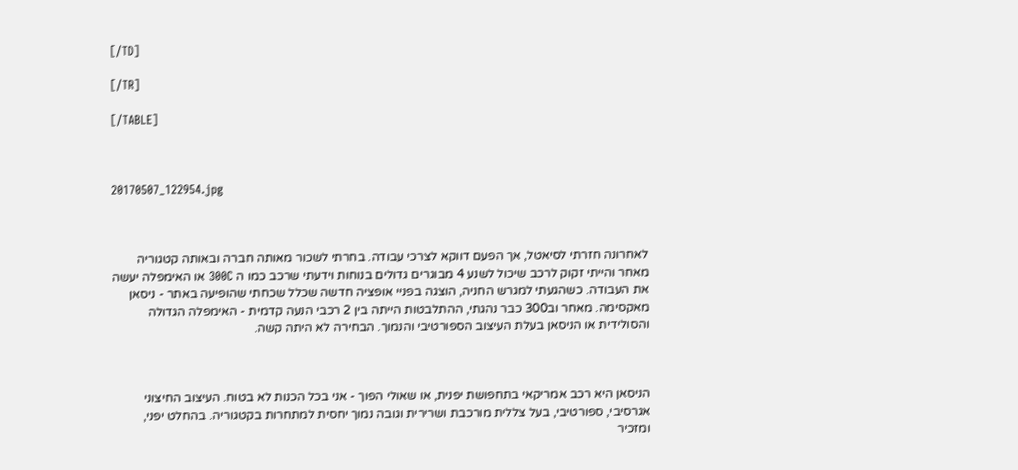[/TD]

[/TR]

[/TABLE]



20170507_122954.jpg



לאחרונה חזרתי לסיאטל, אך הפעם דווקא לצרכי עבודה. בחרתי לשכור מאותה חברה ובאותה קטגוריה מאחר והייתי זקוק לרכב שיכול לשנע 4 מבוגרים גדולים בנוחות וידעתי שרכב כמו ה 300C או האימפלה יעשה את העבודה. כשהגעתי למגרש החניה, הוצגה בפניי אופציה חדשה שכלל שכחתי שהופיעה באתר - ניסאן מאקסימה. מאחר וב300 כבר נהגתי, ההתלבטות הייתה בין 2 רכבי הנעה קדמית - האימפלה הגדולה והסולידית או הניסאן בעלת העיצוב הספורטיבי והנמוך. הבחירה לא היתה קשה.



הניסאן היא רכב אמריקאי בתחפושת יפנית, או שאולי הפוך - אני בכל הכנות לא בטוח. העיצוב החיצוני אגרסיבי, ספורטיבי, בעל צללית מורכבת ושרירית וגובה נמוך יחסית למתחרות בקטגוריה. בהחלט יפני, ומזכיר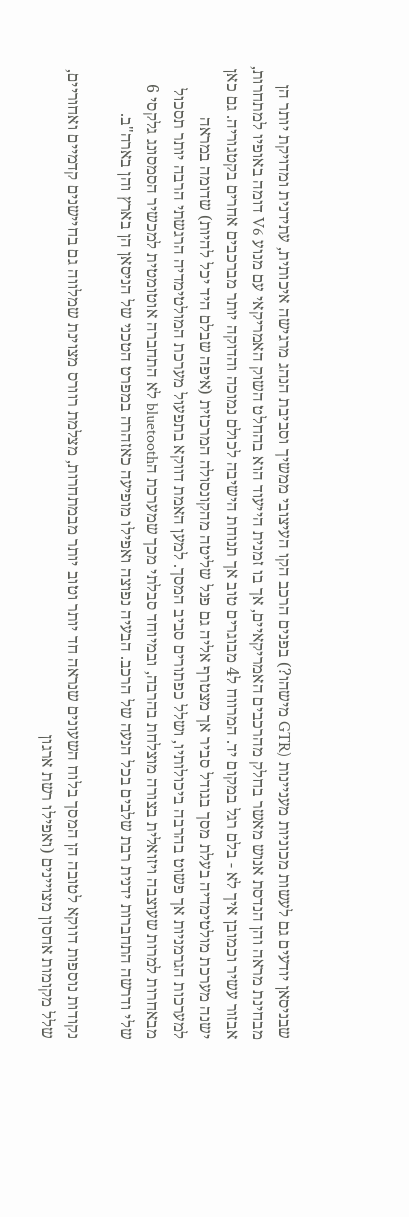שבניסאן יודעים גם לעשות מכוניות מעניינות (GTR מישהו?) בפנים הרכב הקו העיצובי ממשיך וסביבת הנהג מרגישה איכותית, עתידנית ומדויקת יותר הן מבחינת מראה והן הנדסת אנוש מאשר בחלק מהרכבים האמריקאיים, אך בו זמנית הייעוד הוא בהחלט השוק האמריקאי עם מנוע V6 דומה באופיו למתחרות, אבזור עשיר וכמובן איך לא - בלם רגל במקום יד. המרווח ל4 מבוגרים טוב אך תנוחת הישיבה לכולם נמוכה והדוקה יותר מברכבים אחרים בקטגוריה. גם כאן ישנה מערכת מולטימדיה בעלת מסך בגודל סביר אך מצטרף אליה גם פנל שליטה מהקונסולה המרכזית (איפה שבלם היד יכל להיות) שדומה במראה למערכות הגרמניות אך פשוט בהרבה ביכולותיו, ושלל כפתורים סביב המסך. למען האמת דווקא בתפעול מערכת המולטימדיה הרגשתי הרבה יותר תסכול מבאחרות למרות שעוצבה ויזואלית בצורה מוצלחת בהרבה, ובמיוחד סבלתי מכך שמערכת הbluetooth לא התחברה אוטומטית למכשיר הסמסונג גלקסי 6 שלי ודרשה התחברות ידנית רבת שלבים בכל הנעה של הרכב. הבעיה נפוצה ואפילו מופיעה כאזהרה במפרט הטכני של הניסאן הן בארץ והן בארה"ב.

נקודות נוספות דווקא לטובה הן המסך בלוח השעונים שנראה חד יותר וטוב יותר מבמתחרות, מצלמת רוורס מצוינת שמלווה גם בחיישנים קדמיים ואחוריים, שלל מקומות אחסון מצויינים (ואפילו רשת ארגון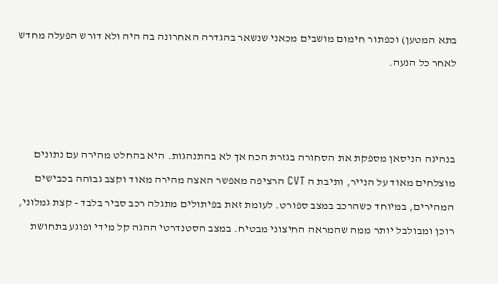בתא המטען) וכפתור חימום מושבים מכאני שנשאר בהגדרה האחרונה בה היה ולא דורש הפעלה מחדש לאחר כל הנעה.



בנהיגה הניסאן מספקת את הסחורה בגזרת הכח אך לא בהתנהגות. היא בהחלט מהירה עם נתונים מוצלחים מאוד על הנייר, ותיבת ה CVT הרציפה מאפשר האצה מהירה מאוד וקצב גבוהה בכבישים המהירים, במיוחד כשהרכב במצב ספורט. לעומת זאת בפיתולים מתגלה רכב סביר בלבד - קצת גמלוני, רוכן ומבולבל יותר ממה שהמראה החיצוני מבטיח. במצב הסטנדרטי ההגה קל מידי ופוגע בתחושת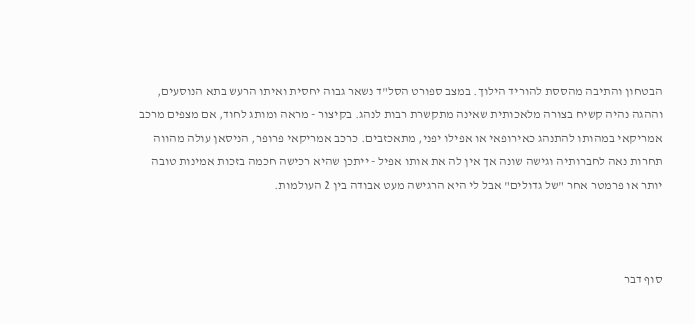הבטחון והתיבה מהססת להוריד הילוך. במצב ספורט הסל"ד נשאר גבוה יחסית ואיתו הרעש בתא הנוסעים, וההגה נהיה קשיח בצורה מלאכותית שאינה מתקשרת רבות לנהג. בקיצור - מראה ומותג לחוד, אם מצפים מרכב אמריקאי במהותו להתנהג כאירופאי או אפילו יפני, מתאכזבים. כרכב אמריקאי פרופר, הניסאן עולה מהווה תחרות נאה לחברותיה וגישה שונה אך אין לה את אותו אפיל - ייתכן שהיא רכישה חכמה בזכות אמינות טובה יותר או פרמטר אחר "של גדולים" אבל לי היא הרגישה מעט אבודה בין 2 העולמות.



סוף דבר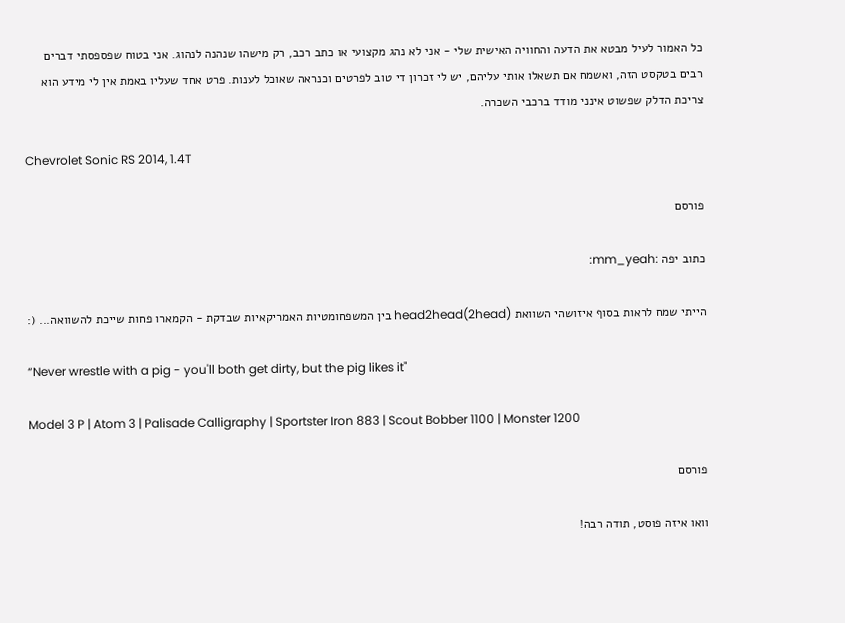כל האמור לעיל מבטא את הדעה והחוויה האישית שלי - אני לא נהג מקצועי או כתב רכב, רק מישהו שנהנה לנהוג. אני בטוח שפספסתי דברים רבים בטקסט הזה, ואשמח אם תשאלו אותי עליהם, יש לי זכרון די טוב לפרטים וכנראה שאוכל לענות. פרט אחד שעליו באמת אין לי מידע הוא צריכת הדלק שפשוט אינני מודד ברכבי השכרה.

Chevrolet Sonic RS 2014, 1.4T

פורסם

כתוב יפה :mm_yeah:

הייתי שמח לראות בסוף איזושהי השוואת head2head(2head) בין המשפחומטיות האמריקאיות שבדקת - הקמארו פחות שייכת להשוואה... (:

“Never wrestle with a pig - you'll both get dirty, but the pig likes it"

Model 3 P | Atom 3 | Palisade Calligraphy | Sportster Iron 883 | Scout Bobber 1100 | Monster 1200

פורסם

וואו איזה פוסט, תודה רבה!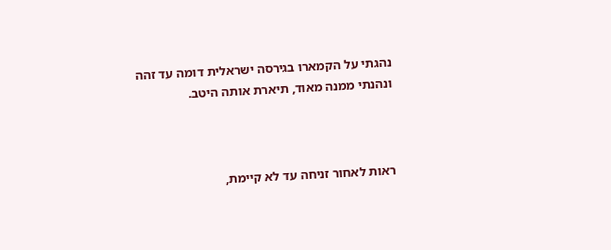נהגתי על הקמארו בגירסה ישראלית דומה עד זהה ונהנתי ממנה מאוד, תיארת אותה היטב.



ראות לאחור זניחה עד לא קיימת,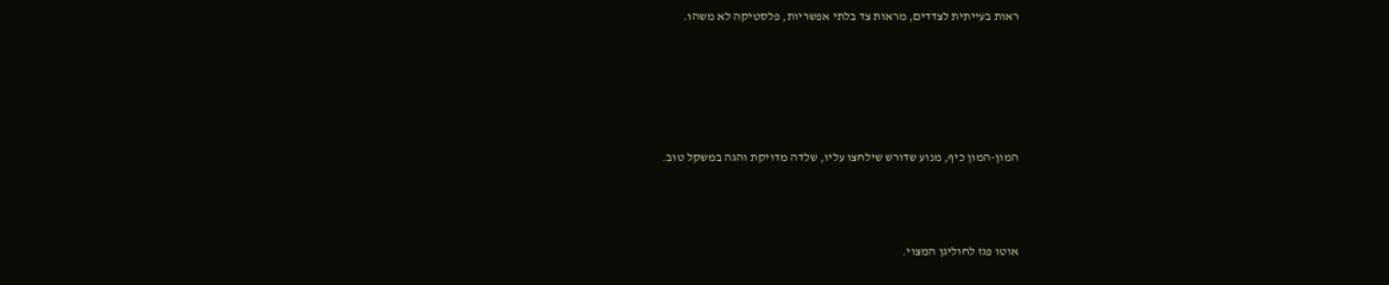ראות בעייתית לצדדים, מראות צד בלתי אפשריות, פלסטיקה לא משהו.





המון-המון כיף, מנוע שדורש שילחצו עליו, שלדה מדויקת והגה במשקל טוב.



אוטו פגז לחוליגן המצוי.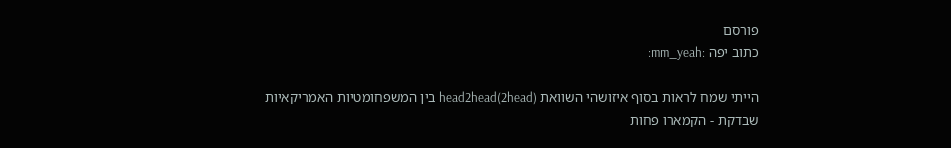פורסם
כתוב יפה :mm_yeah:

הייתי שמח לראות בסוף איזושהי השוואת head2head(2head) בין המשפחומטיות האמריקאיות שבדקת - הקמארו פחות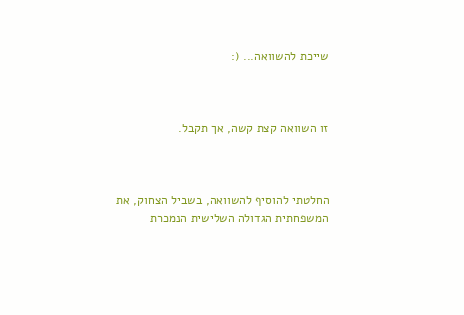שייכת להשוואה... (:



זו השוואה קצת קשה, אך תקבל.



החלטתי להוסיף להשוואה, בשביל הצחוק, את המשפחתית הגדולה השלישית הנמכרת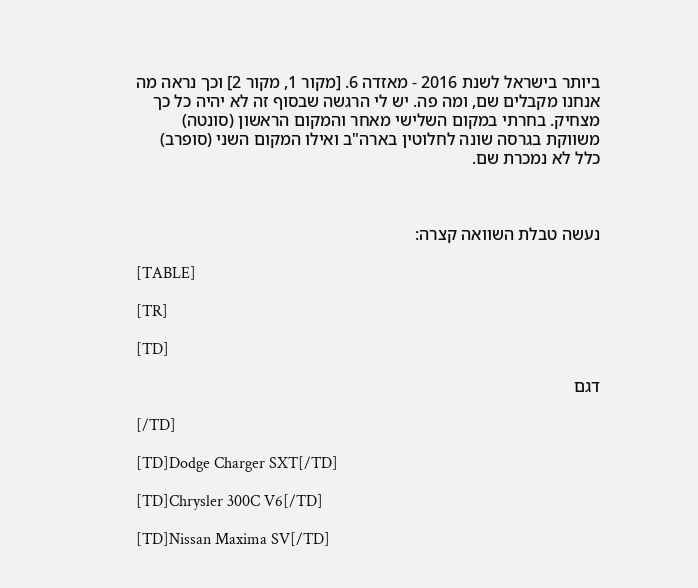ביותר בישראל לשנת 2016 - מאזדה 6. [מקור 1, מקור 2] וכך נראה מה אנחנו מקבלים שם, ומה פה. יש לי הרגשה שבסוף זה לא יהיה כל כך מצחיק. בחרתי במקום השלישי מאחר והמקום הראשון (סונטה) משווקת בגרסה שונה לחלוטין בארה"ב ואילו המקום השני (סופרב) כלל לא נמכרת שם.



נעשה טבלת השוואה קצרה:

[TABLE]

[TR]

[TD]

דגם

[/TD]

[TD]Dodge Charger SXT[/TD]

[TD]Chrysler 300C V6[/TD]

[TD]Nissan Maxima SV[/TD]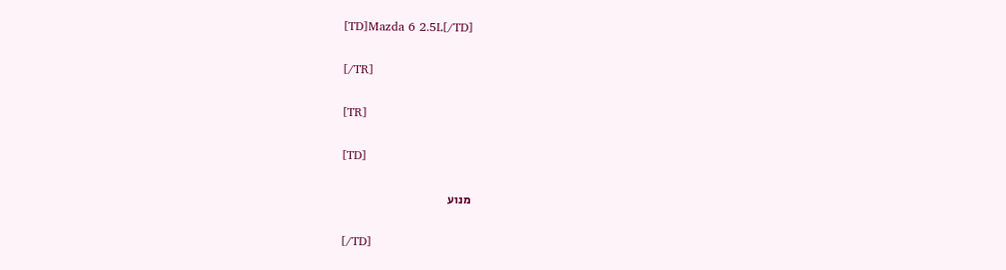[TD]Mazda 6 2.5L[/TD]

[/TR]

[TR]

[TD]

מנוע

[/TD]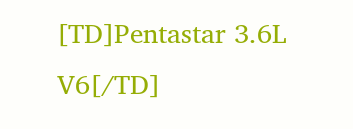[TD]Pentastar 3.6L V6[/TD]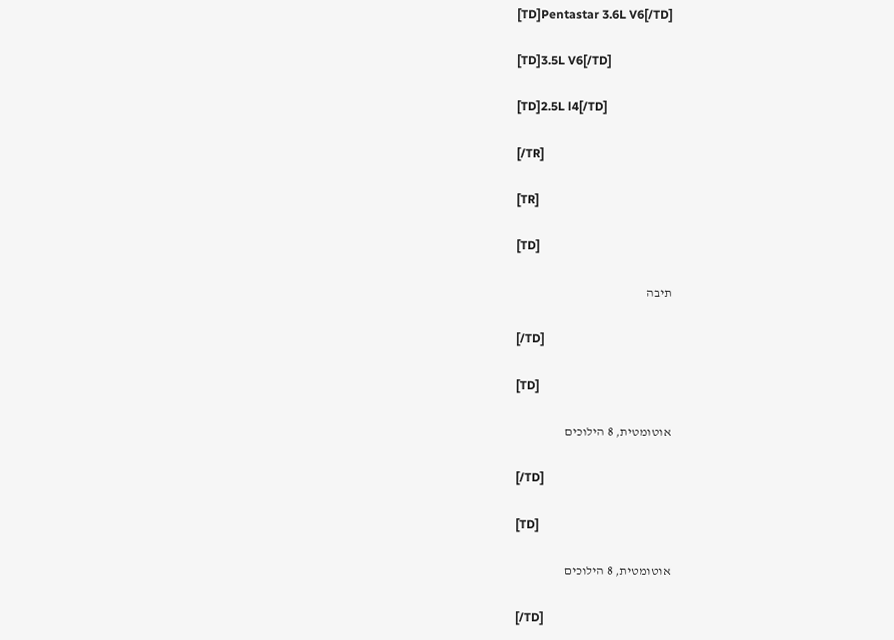[TD]Pentastar 3.6L V6[/TD]

[TD]3.5L V6[/TD]

[TD]2.5L l4[/TD]

[/TR]

[TR]

[TD]

תיבה

[/TD]

[TD]

אוטומטית, 8 הילוכים

[/TD]

[TD]

אוטומטית, 8 הילוכים

[/TD]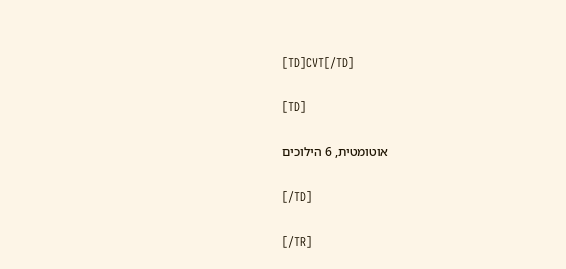[TD]CVT[/TD]

[TD]

אוטומטית, 6 הילוכים

[/TD]

[/TR]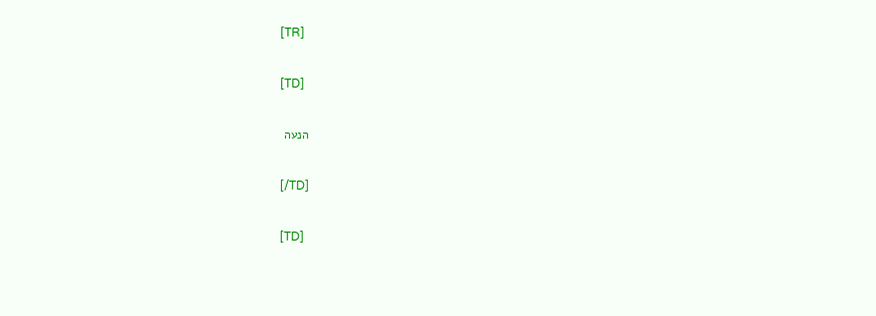[TR]

[TD]

הנעה

[/TD]

[TD]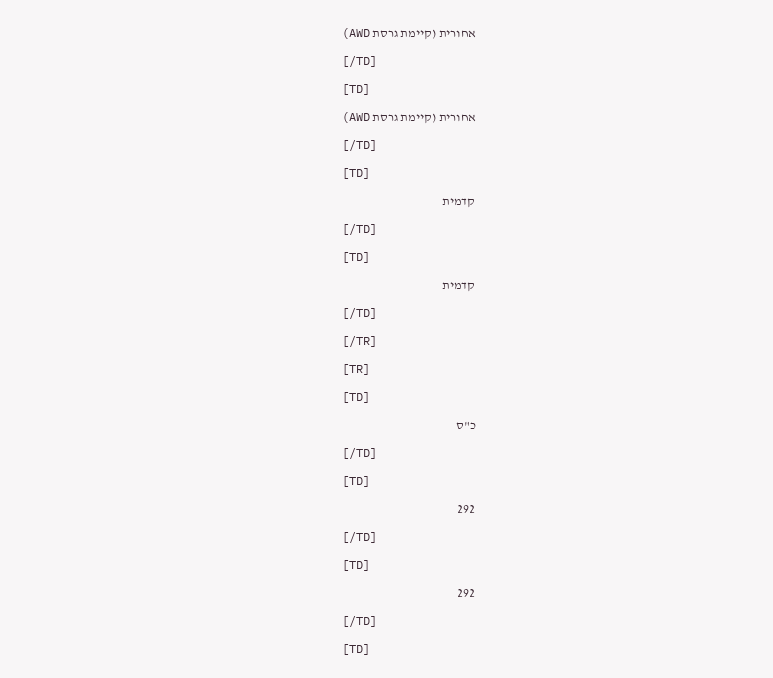אחורית (קיימת גרסת AWD)

[/TD]

[TD]

אחורית (קיימת גרסת AWD)

[/TD]

[TD]

קדמית

[/TD]

[TD]

קדמית

[/TD]

[/TR]

[TR]

[TD]

כ"ס

[/TD]

[TD]

292

[/TD]

[TD]

292

[/TD]

[TD]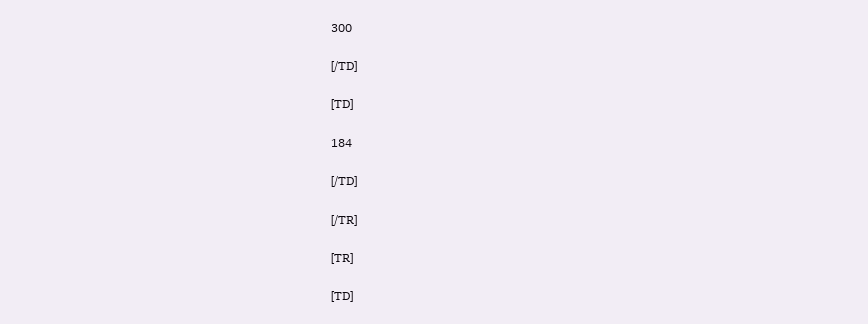300

[/TD]

[TD]

184

[/TD]

[/TR]

[TR]

[TD]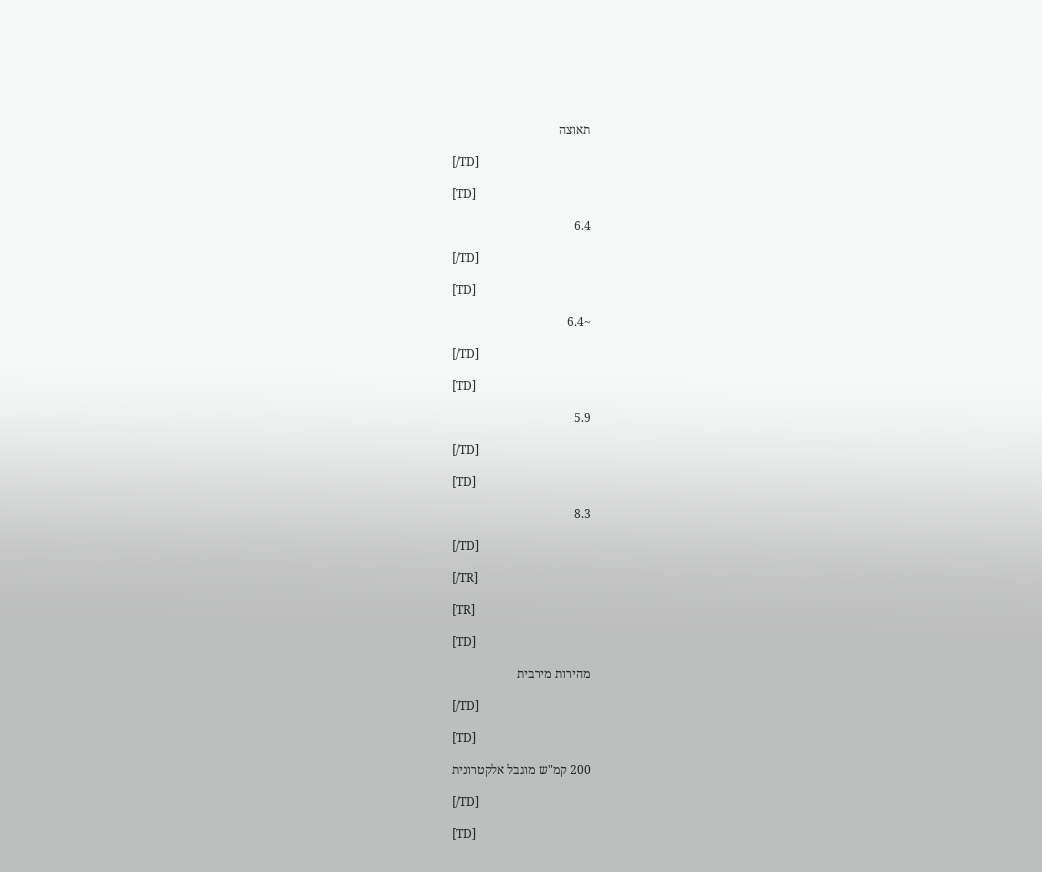תאוצה

[/TD]

[TD]

6.4

[/TD]

[TD]

~6.4

[/TD]

[TD]

5.9

[/TD]

[TD]

8.3

[/TD]

[/TR]

[TR]

[TD]

מהירות מירבית

[/TD]

[TD]

200 קמ"ש מוגבל אלקטרונית

[/TD]

[TD]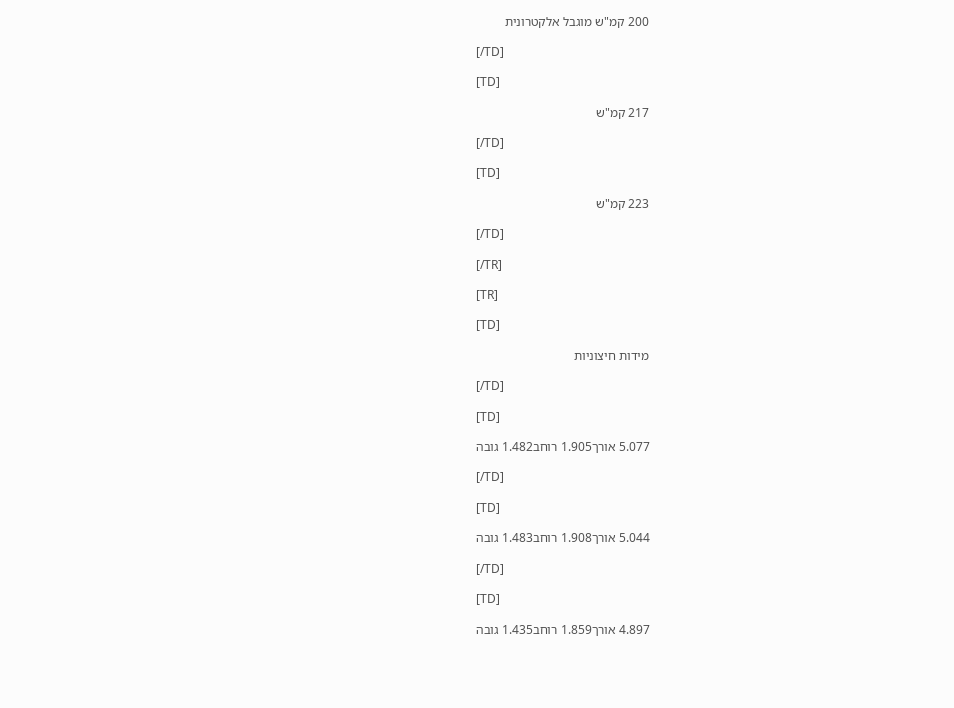200 קמ"ש מוגבל אלקטרונית

[/TD]

[TD]

217 קמ"ש

[/TD]

[TD]

223 קמ"ש

[/TD]

[/TR]

[TR]

[TD]

מידות חיצוניות

[/TD]

[TD]

5.077 אורך1.905 רוחב1.482 גובה

[/TD]

[TD]

5.044 אורך1.908 רוחב1.483 גובה

[/TD]

[TD]

4.897 אורך1.859 רוחב1.435 גובה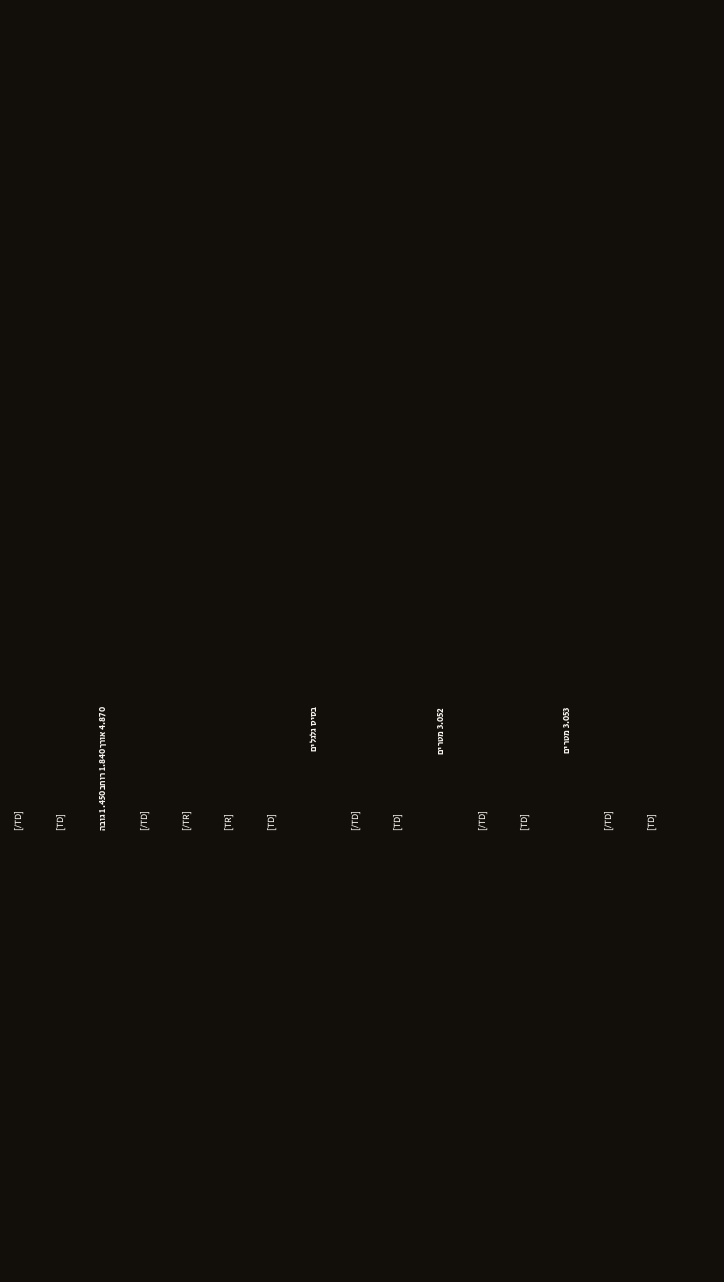[/TD]

[TD]

4.870 אורך1.840 רוחב1.450 גובה

[/TD]

[/TR]

[TR]

[TD]

בסיס גלגלים

[/TD]

[TD]

3.052 מטרים

[/TD]

[TD]

3.053 מטרים

[/TD]

[TD]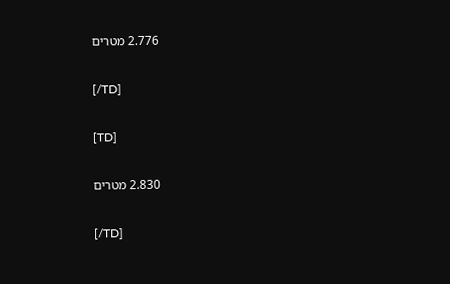2.776 מטרים

[/TD]

[TD]

2.830 מטרים

[/TD]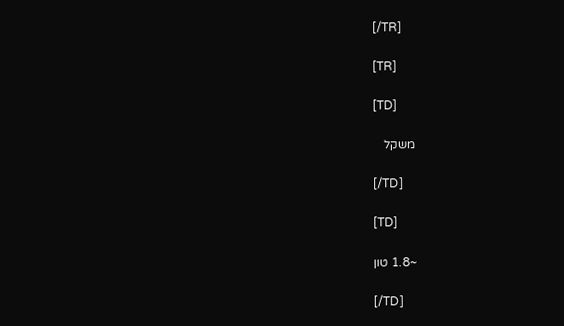[/TR]

[TR]

[TD]

משקל

[/TD]

[TD]

~1.8 טון

[/TD]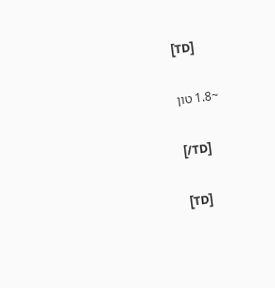[TD]

~1.8 טון

[/TD]

[TD]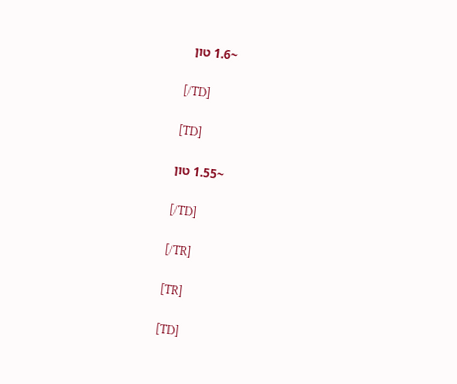~1.6 טון

[/TD]

[TD]

~1.55 טון

[/TD]

[/TR]

[TR]

[TD]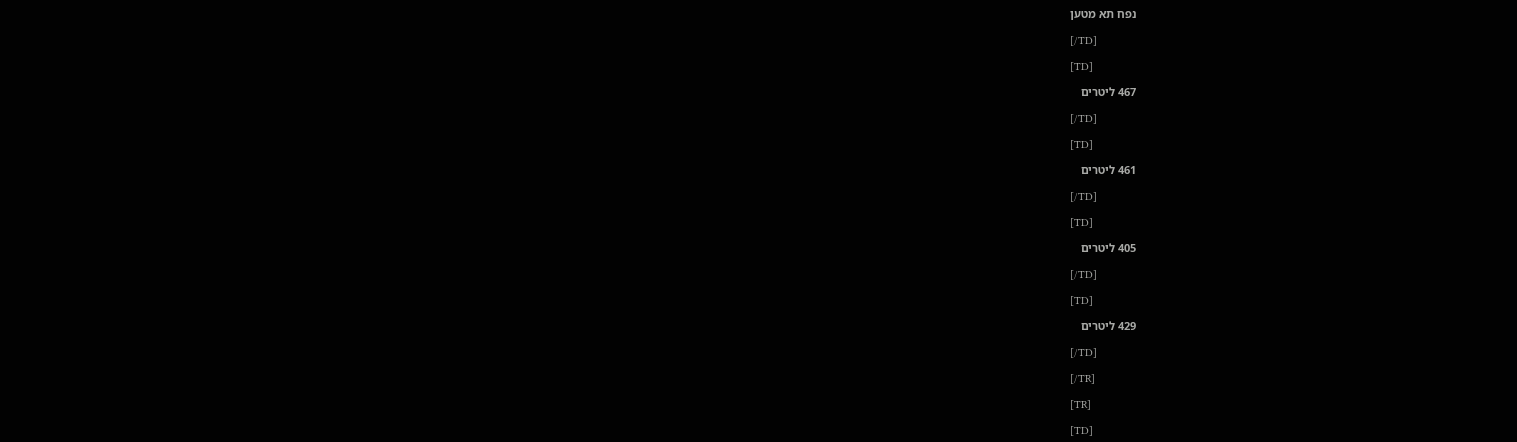נפח תא מטען

[/TD]

[TD]

467 ליטרים

[/TD]

[TD]

461 ליטרים

[/TD]

[TD]

405 ליטרים

[/TD]

[TD]

429 ליטרים

[/TD]

[/TR]

[TR]

[TD]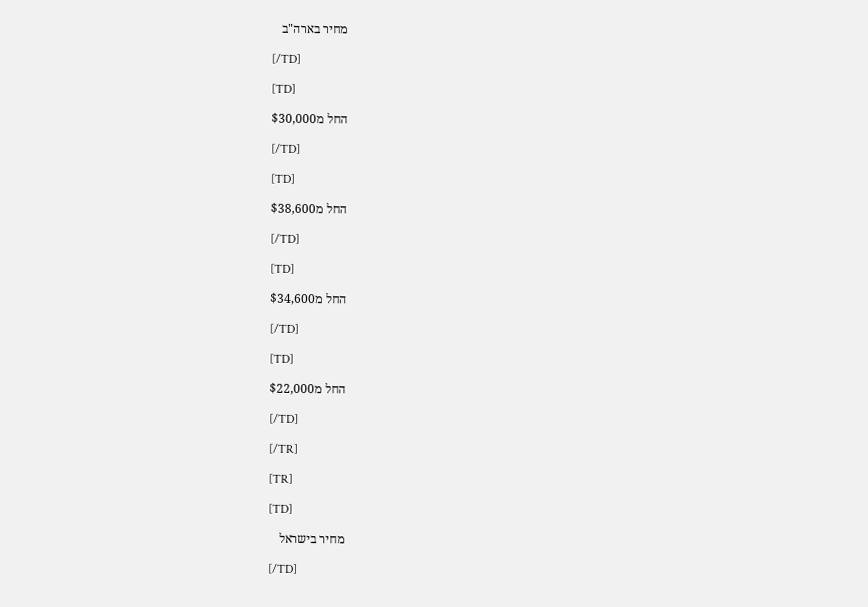מחיר בארה"ב

[/TD]

[TD]

החל מ$30,000

[/TD]

[TD]

החל מ$38,600

[/TD]

[TD]

החל מ$34,600

[/TD]

[TD]

החל מ$22,000

[/TD]

[/TR]

[TR]

[TD]

מחיר בישראל

[/TD]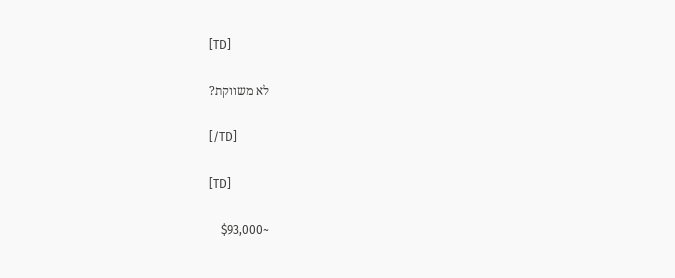[TD]

לא משווקת?

[/TD]

[TD]

~$93,000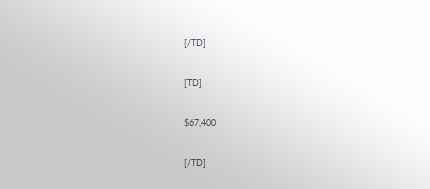[/TD]

[TD]

$67,400

[/TD]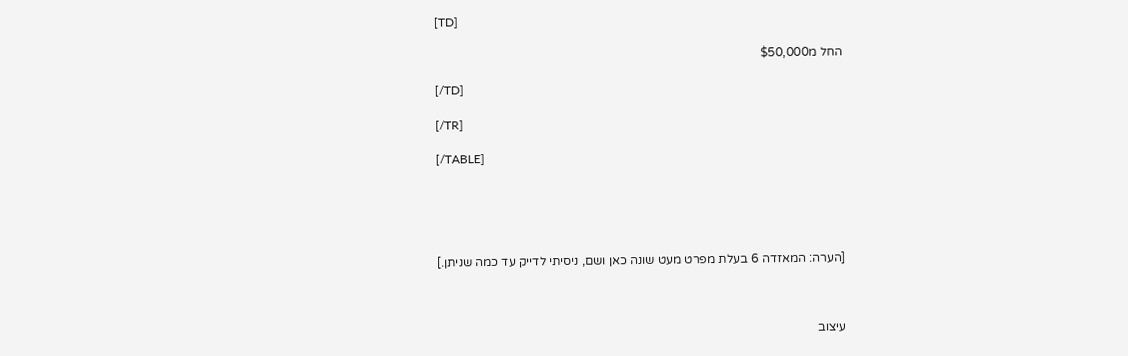[TD]

החל מ$50,000

[/TD]

[/TR]

[/TABLE]





[הערה: המאזדה 6 בעלת מפרט מעט שונה כאן ושם, ניסיתי לדייק עד כמה שניתן.]



עיצוב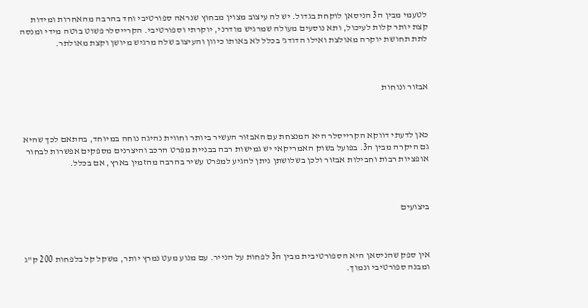לטעמי מבין ה3 הניסאן לוקחת בגדול. יש לה עיצוב מצוין מבחוץ שנראה ספורטיבי וחד בהרבה מהאחרות ומידות קצת יותר קלות לעיכול, ותא נוסעים מעולה שמרגיש מודרני, יוקרתי וספורטיבי. הקרייסלר פשוט בוטה מידי ומנסה לתת תחושת יוקרה מאולצת ואילו הדודג' בכלל לא באותו כיוון והעיצוב שלה מרגיש מיושן וקצת מאולתר.



אבזור ונוחות



כאן לדעתי דווקא הקרייסלר היא המנצחת עם האבזור העשיר ביותר וחווית נהיגה נוחה במיוחד, בהתאם לכך שהיא גם היקרה מבין ה3. בפועל בשוק האמריקאי יש גמישות רבה בבניית מפרט הרכב והיצרנים מספקים אפשרות לבחור אופציות רבות וחבילות אבזור ולכן בשלושתן ניתן להגיע למפרט עשיר בהרבה מהזמין בארץ, אם בכלל.



ביצועים



אין ספק שהניסאן היא הספורטיבית מבין ה3 לפחות על הנייר. עם מנוע מעט נמרץ יותר, משקל קל בלפחות 200 ק"ג ומבנה ספורטיבי ונמוך.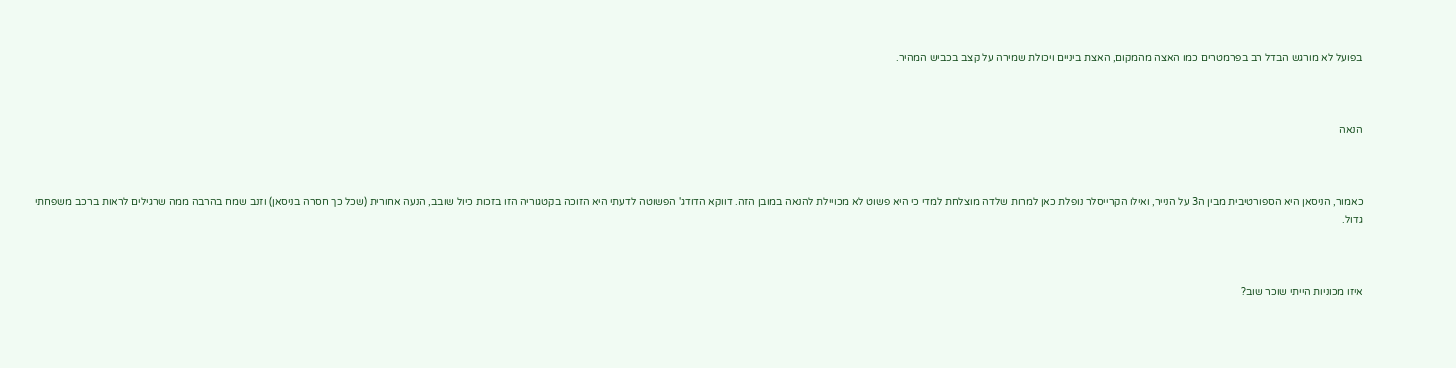בפועל לא מורגש הבדל רב בפרמטרים כמו האצה מהמקום, האצת ביניים ויכולת שמירה על קצב בכביש המהיר.



הנאה



כאמור, הניסאן היא הספורטיבית מבין ה3 על הנייר, ואילו הקרייסלר נופלת כאן למרות שלדה מוצלחת למדי כי היא פשוט לא מכויילת להנאה במובן הזה. דווקא הדודג' הפשוטה לדעתי היא הזוכה בקטגוריה הזו בזכות כיול שובב, הנעה אחורית (שכל כך חסרה בניסאן) וזנב שמח בהרבה ממה שרגילים לראות ברכב משפחתי גדול.



איזו מכוניות הייתי שוכר שוב?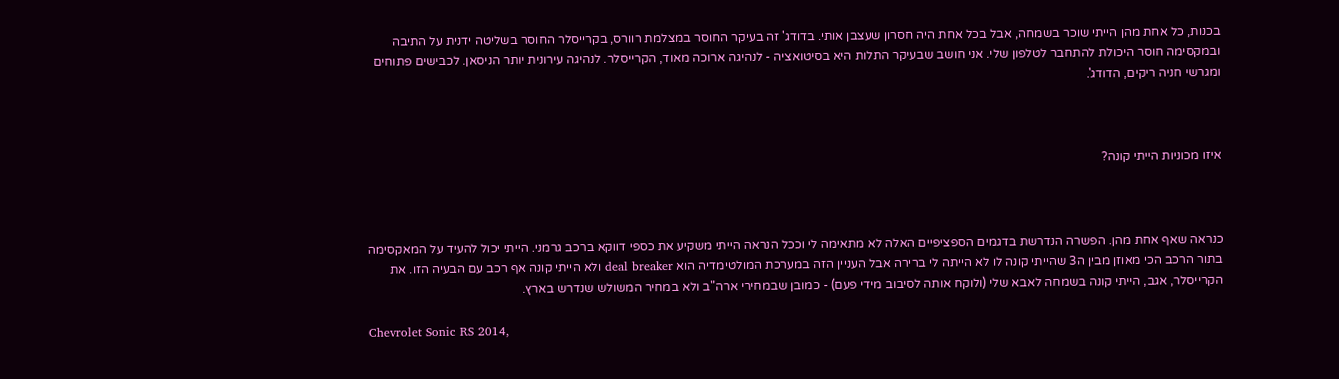בכנות, כל אחת מהן הייתי שוכר בשמחה, אבל בכל אחת היה חסרון שעצבן אותי. בדודג' זה בעיקר החוסר במצלמת רוורס, בקרייסלר החוסר בשליטה ידנית על התיבה ובמקסימה חוסר היכולת להתחבר לטלפון שלי. אני חושב שבעיקר התלות היא בסיטואציה - לנהיגה ארוכה מאוד, הקרייסלר. לנהיגה עירונית יותר הניסאן. לכבישים פתוחים ומגרשי חניה ריקים, הדודג'.



איזו מכוניות הייתי קונה?



כנראה שאף אחת מהן. הפשרה הנדרשת בדגמים הספציפיים האלה לא מתאימה לי וככל הנראה הייתי משקיע את כספי דווקא ברכב גרמני. הייתי יכול להעיד על המאקסימה בתור הרכב הכי מאוזן מבין ה3 שהייתי קונה לו לא הייתה לי ברירה אבל העניין הזה במערכת המולטימדיה הוא deal breaker ולא הייתי קונה אף רכב עם הבעיה הזו. את הקרייסלר, אגב, הייתי קונה בשמחה לאבא שלי (ולוקח אותה לסיבוב מידי פעם) - כמובן שבמחירי ארה"ב ולא במחיר המשולש שנדרש בארץ.

Chevrolet Sonic RS 2014,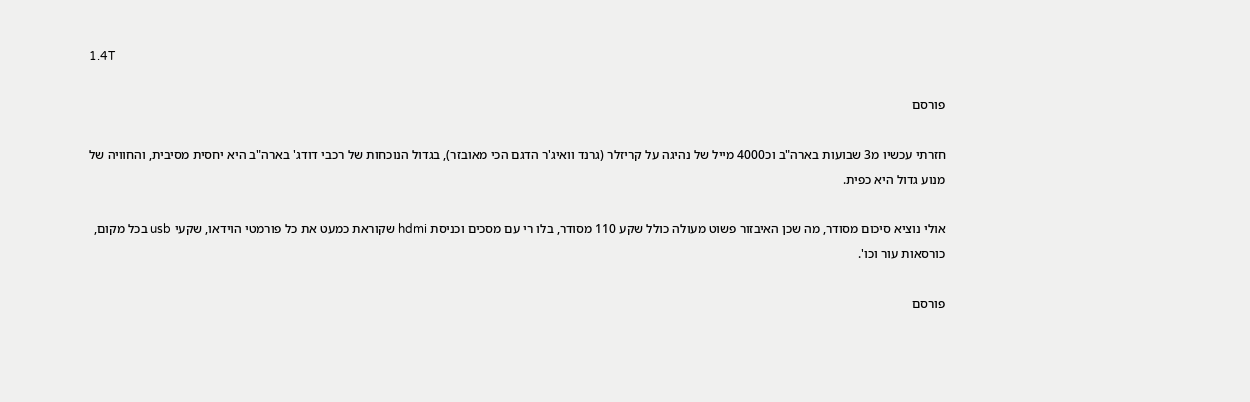1.4T

פורסם

חזרתי עכשיו מ3 שבועות בארה"ב וכ4000 מייל של נהיגה על קריזלר (גרנד וואיג'ר הדגם הכי מאובזר), בגדול הנוכחות של רכבי דודג' בארה"ב היא יחסית מסיבית, והחוויה של מנוע גדול היא כפית.

אולי נוציא סיכום מסודר, מה שכן האיבזור פשוט מעולה כולל שקע 110 מסודר, בלו רי עם מסכים וכניסת hdmi שקוראת כמעט את כל פורמטי הוידאו, שקעי usb בכל מקום, כורסאות עור וכו'.

פורסם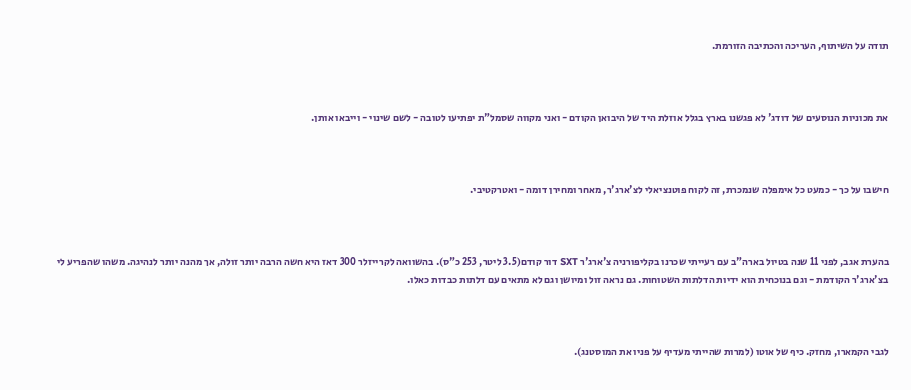תודה על השיתוף, העריכה והכתיבה הזורמת.



את מכוניות הנוסעים של דודג' לא פגשנו בארץ בגלל אוזלת היד של היבואן הקודם - ואני מקווה שסמל"ת יפתיעו לטובה - לשם שינוי - וייבאו אותן.



חישבו על כך - כמעט כל אימפלה שנמכרת, זה לקוח פוטנציאלי לצ'ארג'ר, מאחר ומחירן דומה - ואטרקטיבי.



בהערת אגב, לפני 11 שנה בטיול בארה"ב עם רעייתי שכרנו בקליפורניה צ'ארג'ר SXT דור קודם(3.5 ליטר, 253 כ"ס). בהשוואה לקרייזלר 300 דאז היא חשה הרבה יותר זולה, אך מהנה יותר לנהיגה. משהו שהפריע לי בצ'ארג'ר הקודמת - וגם בנוכחית הוא ידיות הדלתות השטוחות. גם נראה זול ומיושן וגם לא מתאים עם דלתות כבדות כאלו.



לגבי הקמארו, מחזק. כיף של אוטו (למרות שהייתי מעדיף על פניו את המוסטנג).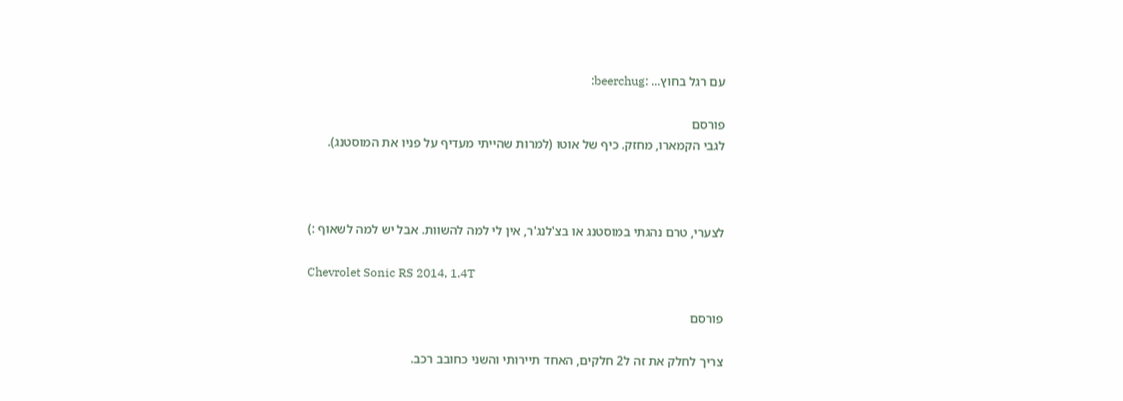עם רגל בחוץ... :beerchug:

פורסם
לגבי הקמארו, מחזק. כיף של אוטו (למרות שהייתי מעדיף על פניו את המוסטנג).



לצערי, טרם נהגתי במוסטנג או בצ'לנג'ר, אין לי למה להשוות. אבל יש למה לשאוף :)

Chevrolet Sonic RS 2014, 1.4T

פורסם

צריך לחלק את זה ל2 חלקים, האחד תיירותי והשני כחובב רכב.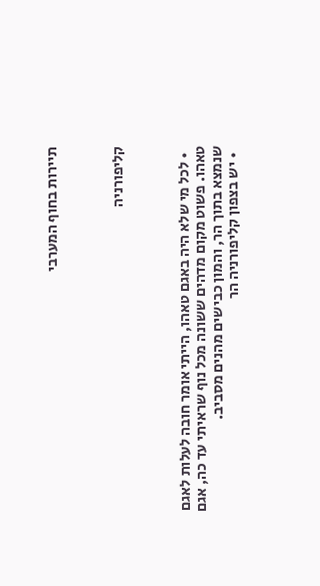תיירות בחוף המערבי



קליפורניה



  • לכל מי שלא היה באגם טאהו, הייתי אומר חובה לעלות לאגם טאהו. פשוט מקום מדהים ששונה מכל נוף שראיתי עד כה, אגם שנמצא בתוך הר, והמון כבישים מהנים מסביב.
  • יש בצפון קליפורניה הר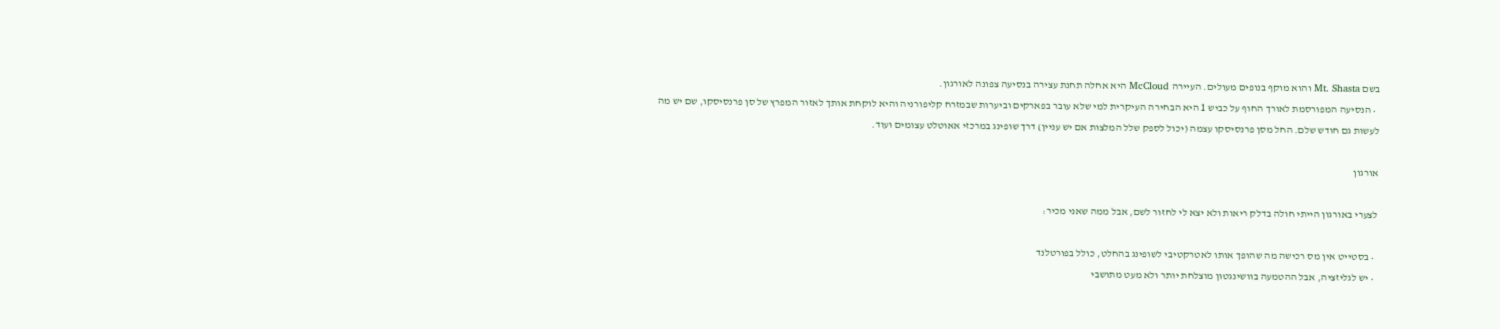בשם Mt. Shasta והוא מוקף בנופים מעולים. העיירה McCloud היא אחלה תחנת עצירה בנסיעה צפונה לאורגון.
  • הנסיעה המפורסמת לאורך החוף על כביש 1 היא הבחירה העיקרית למי שלא עובר בפארקים וביערות שבמזרח קליפורניה והיא לוקחת אותך לאזור המפרץ של סן פרנסיסקו, שם יש מה לעשות גם חודש שלם. החל מסן פרנסיסקו עצמה (יכול לספק שלל המלצות אם יש עניין) דרך שופינג במרכזי אאוטלט עצומים ועוד.

אורגון

לצערי באורגון הייתי חולה בדלק ריאות ולא יצא לי לחזור לשם, אבל ממה שאני מכיר:

  • בסטייט אין מס רכישה מה שהופך אותו לאטרקטיבי לשופינג בהחלט, כולל בפורטלנד
  • יש לגליזציה, אבל ההטמעה בוושינגטון מוצלחת יותר ולא מעט מתושבי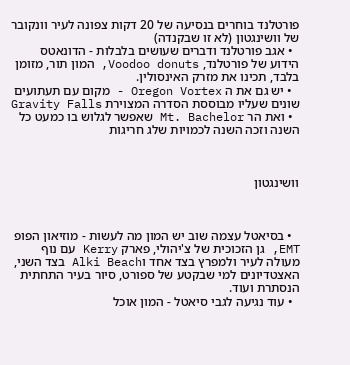פורטלנד בוחרים בנסיעה של 20 דקות צפונה לעיר וונקובר של וושינגטון (לא זו שבקנדה)
  • אגב פורטלנד ודברים שעושים בלבלות - הדונאטס הידוע של פורטלנד, Voodoo donuts, המון תור, מזומן בלבד, תכינו את מזרק האינסולין.
  • יש גם את ה Oregon Vortex - מקום עם תעתועים שונים שעליו מבוססת הסדרה המצוירת Gravity Falls
  • ואת הר Mt. Bachelor שאפשר לגלוש בו כמעט כל השנה וזכה השנה לכמויות שלג חריגות



וושינגטון



  • בסיאטל עצמה שוב יש המון מה לעשות - מוזיאון הפופ EMT, גן הזכוכית של צ'יהולי, פארק Kerry עם נוף מעולה לעיר ולמפרץ בצד אחד וAlki Beach בצד השני, האצטדיונים למי שבקטע של ספורט, סיור בעיר התחתית הנסתרת ועוד.
  • עוד נגיעה לגבי סיאטל - המון אוכל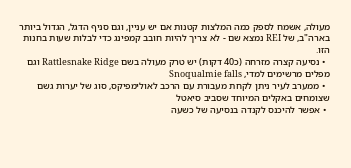מעולה, אשמח לספק כמה המלצות קטנות אם יש עניין, וגם סניף הדגל, הגדול ביותר בארה"ב, של REI נמצא שם - לא צריך להיות חובב קמפינג כדי לבלות שעות בחנות הזו.
  • נסיעה קצרה מזרחה (כ40 דקות) יש טרק מעולה בשם Rattlesnake Ridge וגם מפלים מרשימים למדי, Snoqualmie falls
  • ממערב לעיר ניתן לקחת מעבורת עם הרכב לאולימפיקס, סוג של יערות גשם שצומחים באקלים המיוחד שסביב סיאטל
  • אפשר להיכנס לקנדה בנסיעה של כשעה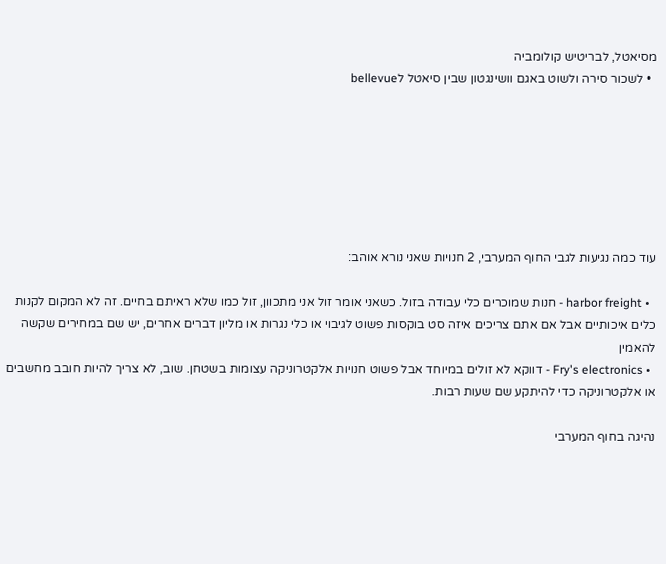מסיאטל, לבריטיש קולומביה
  • לשכור סירה ולשוט באגם וושינגטון שבין סיאטל לbellevue







עוד כמה נגיעות לגבי החוף המערבי, 2 חנויות שאני נורא אוהב:

  • harbor freight - חנות שמוכרים כלי עבודה בזול. כשאני אומר זול אני מתכוון, זול כמו שלא ראיתם בחיים. זה לא המקום לקנות כלים איכותיים אבל אם אתם צריכים איזה סט בוקסות פשוט לגיבוי או כלי נגרות או מליון דברים אחרים, יש שם במחירים שקשה להאמין
  • Fry's electronics - דווקא לא זולים במיוחד אבל פשוט חנויות אלקטרוניקה עצומות בשטחן. שוב, לא צריך להיות חובב מחשבים או אלקטרוניקה כדי להיתקע שם שעות רבות.

נהיגה בחוף המערבי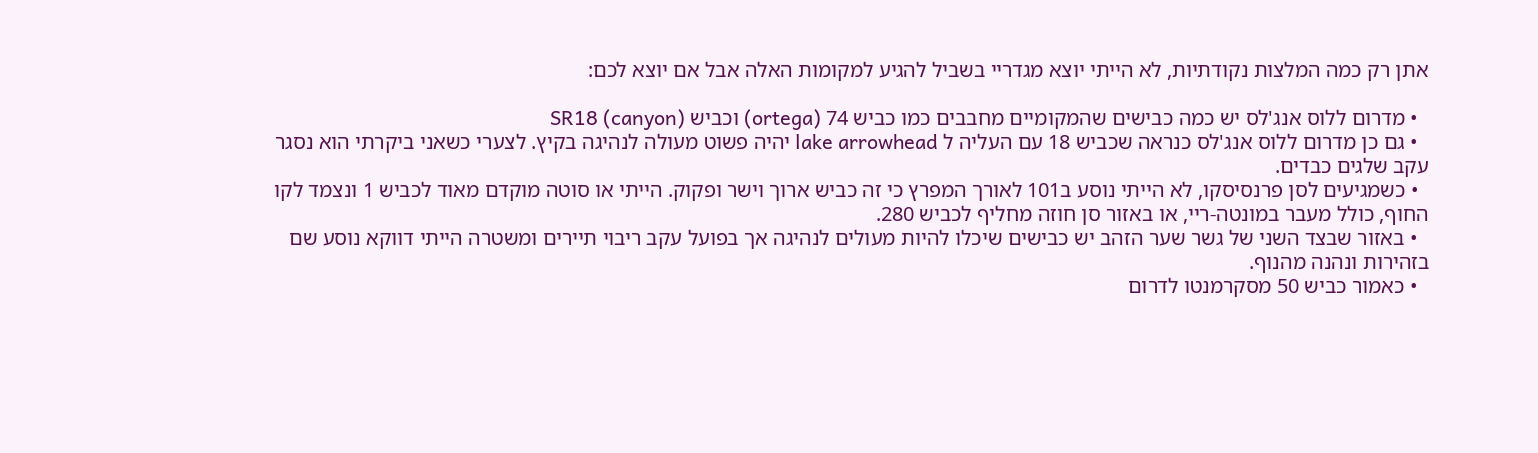אתן רק כמה המלצות נקודתיות, לא הייתי יוצא מגדריי בשביל להגיע למקומות האלה אבל אם יוצא לכם:

  • מדרום ללוס אנג'לס יש כמה כבישים שהמקומיים מחבבים כמו כביש 74 (ortega) וכביש SR18 (canyon)
  • גם כן מדרום ללוס אנג'לס כנראה שכביש 18 עם העליה ל lake arrowhead יהיה פשוט מעולה לנהיגה בקיץ. לצערי כשאני ביקרתי הוא נסגר עקב שלגים כבדים.
  • כשמגיעים לסן פרנסיסקו, לא הייתי נוסע ב101 לאורך המפרץ כי זה כביש ארוך וישר ופקוק. הייתי או סוטה מוקדם מאוד לכביש 1 ונצמד לקו החוף, כולל מעבר במונטה-ריי, או באזור סן חוזה מחליף לכביש 280.
  • באזור שבצד השני של גשר שער הזהב יש כבישים שיכלו להיות מעולים לנהיגה אך בפועל עקב ריבוי תיירים ומשטרה הייתי דווקא נוסע שם בזהירות ונהנה מהנוף.
  • כאמור כביש 50 מסקרמנטו לדרום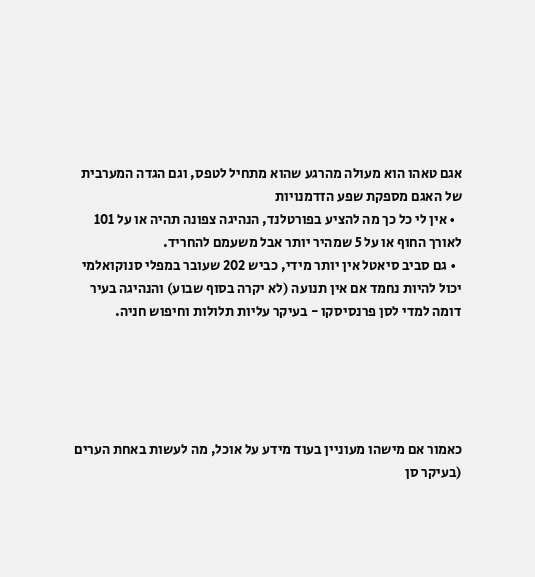אגם טאהו הוא מעולה מהרגע שהוא מתחיל לטפס, וגם הגדה המערבית של האגם מספקת שפע הזדמנויות
  • אין לי כל כך מה להציע בפורטלנד, הנהיגה צפונה תהיה או על 101 לאורך החוף או על 5 שמהיר יותר אבל משעמם להחריד.
  • גם סביב סיאטל אין יותר מידי, כביש 202 שעובר במפלי סנוקואלמי יכול להיות נחמד אם אין תנועה (לא יקרה בסוף שבוע) והנהיגה בעיר דומה למדי לסן פרנסיסקו - בעיקר עליות תלולות וחיפוש חניה.





כאמור אם מישהו מעוניין בעוד מידע על אוכל, מה לעשות באחת הערים (בעיקר סן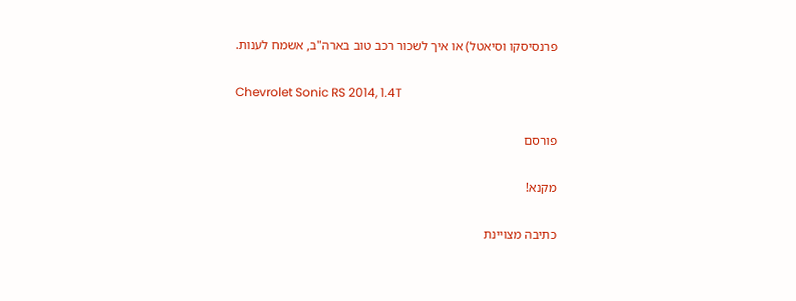פרנסיסקו וסיאטל) או איך לשכור רכב טוב בארה"ב, אשמח לענות.

Chevrolet Sonic RS 2014, 1.4T

פורסם

מקנא!

כתיבה מצויינת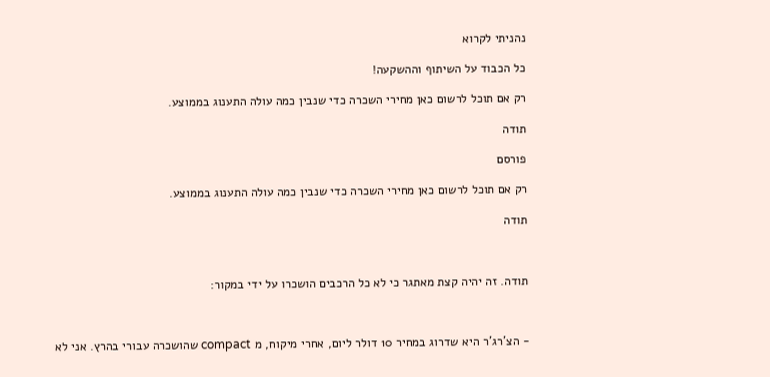נהניתי לקרוא

כל הכבוד על השיתוף וההשקעה!

רק אם תוכל לרשום כאן מחירי השכרה כדי שנבין כמה עולה התענוג בממוצע.

תודה

פורסם

רק אם תוכל לרשום כאן מחירי השכרה כדי שנבין כמה עולה התענוג בממוצע.

תודה



תודה. זה יהיה קצת מאתגר כי לא כל הרכבים הושכרו על ידי במקור:



- הצ'רג'ר היא שדרוג במחיר 10 דולר ליום, אחרי מיקוח, מ compact שהושכרה עבורי בהרץ. אני לא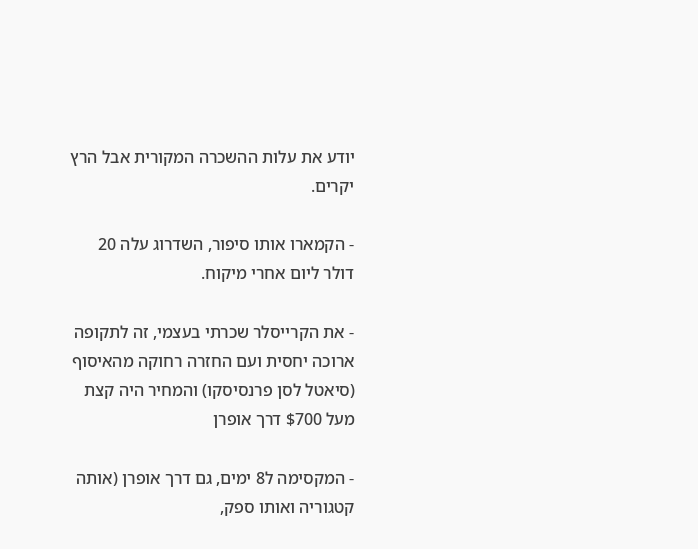יודע את עלות ההשכרה המקורית אבל הרץ יקרים.

- הקמארו אותו סיפור, השדרוג עלה 20 דולר ליום אחרי מיקוח.

- את הקרייסלר שכרתי בעצמי, זה לתקופה ארוכה יחסית ועם החזרה רחוקה מהאיסוף (סיאטל לסן פרנסיסקו) והמחיר היה קצת מעל $700 דרך אופרן

- המקסימה ל8 ימים, גם דרך אופרן (אותה קטגוריה ואותו ספק,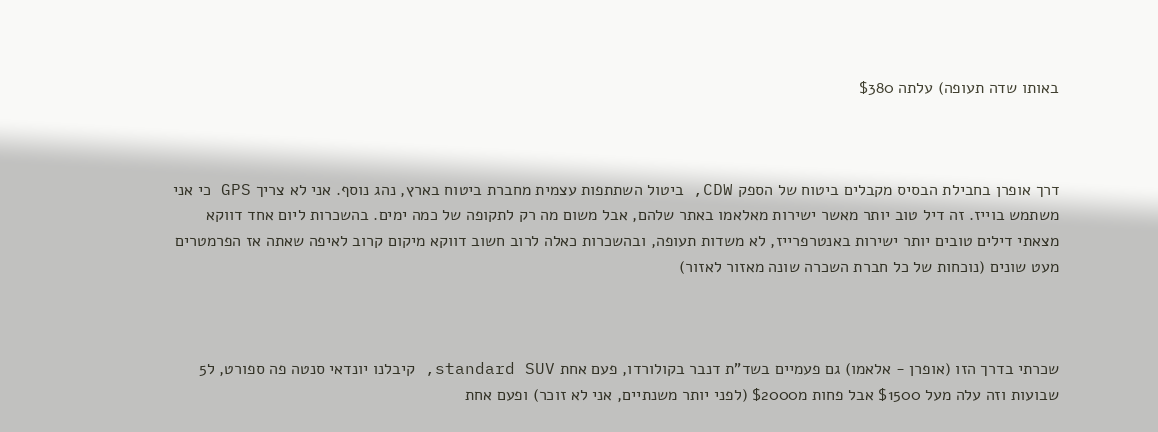באותו שדה תעופה) עלתה $380



דרך אופרן בחבילת הבסיס מקבלים ביטוח של הספק CDW, ביטול השתתפות עצמית מחברת ביטוח בארץ, נהג נוסף. אני לא צריך GPS כי אני משתמש בוייז. זה דיל טוב יותר מאשר ישירות מאלאמו באתר שלהם, אבל משום מה רק לתקופה של כמה ימים. בהשכרות ליום אחד דווקא מצאתי דילים טובים יותר ישירות באנטרפרייז, לא משדות תעופה, ובהשכרות כאלה לרוב חשוב דווקא מיקום קרוב לאיפה שאתה אז הפרמטרים מעט שונים (נוכחות של כל חברת השכרה שונה מאזור לאזור)



שכרתי בדרך הזו (אופרן - אלאמו) גם פעמיים בשד"ת דנבר בקולורדו, פעם אחת standard SUV, קיבלנו יונדאי סנטה פה ספורט, ל5 שבועות וזה עלה מעל $1500 אבל פחות מ$2000 (לפני יותר משנתיים, אני לא זוכר) ופעם אחת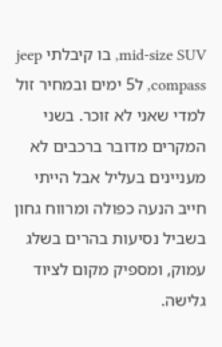mid-size SUV, בו קיבלתי jeep compass, ל5 ימים ובמחיר זול למדי שאני לא זוכר. בשני המקרים מדובר ברכבים לא מעניינים בעליל אבל הייתי חייב הנעה כפולה ומרווח גחון בשביל נסיעות בהרים בשלג עמוק, ומספיק מקום לציוד גלישה.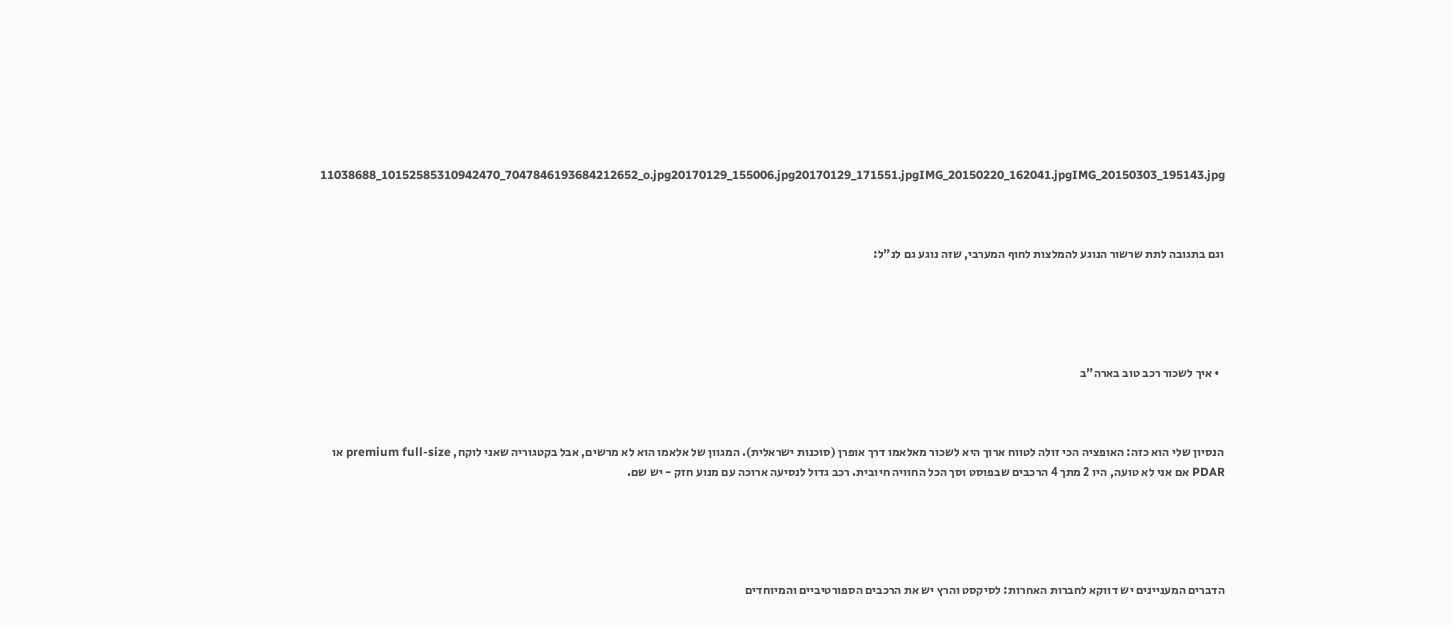11038688_10152585310942470_7047846193684212652_o.jpg20170129_155006.jpg20170129_171551.jpgIMG_20150220_162041.jpgIMG_20150303_195143.jpg



וגם בתגובה לתת שרשור הנוגע להמלצות לחוף המערבי, שזה נוגע גם לנ"ל:





  • איך לשכור רכב טוב בארה"ב



הנסיון שלי הוא כזה: האופציה הכי זולה לטווח ארוך היא לשכור מאלאמו דרך אופרן (סוכנות ישראלית). המגוון של אלאמו הוא לא מרשים, אבל בקטגוריה שאני לוקח, premium full-size או PDAR אם אני לא טועה, היו 2 מתך 4 הרכבים שבפוסט וסך הכל החוויה חיובית. רכב גדול לנסיעה ארוכה עם מנוע חזק - יש שם.





הדברים המעניינים יש דווקא לחברות האחרות: לסיקסט והרץ יש את הרכבים הספורטיביים והמיוחדים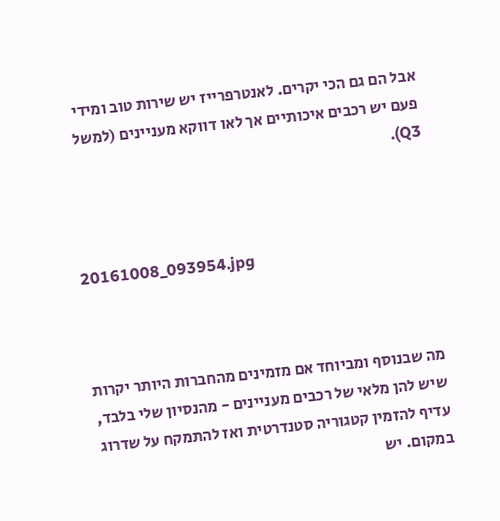אבל הם גם הכי יקרים. לאנטרפרייז יש שירות טוב ומידי פעם יש רכבים איכותיים אך לאו דווקא מעניינים (למשל Q3).



20161008_093954.jpg



מה שבנוסף ומביוחד אם מזמינים מהחברות היותר יקרות שיש להן מלאי של רכבים מעניינים - מהנסיון שלי בלבד, עדיף להזמין קטגוריה סטנדרטית ואז להתמקח על שדרוג במקום. יש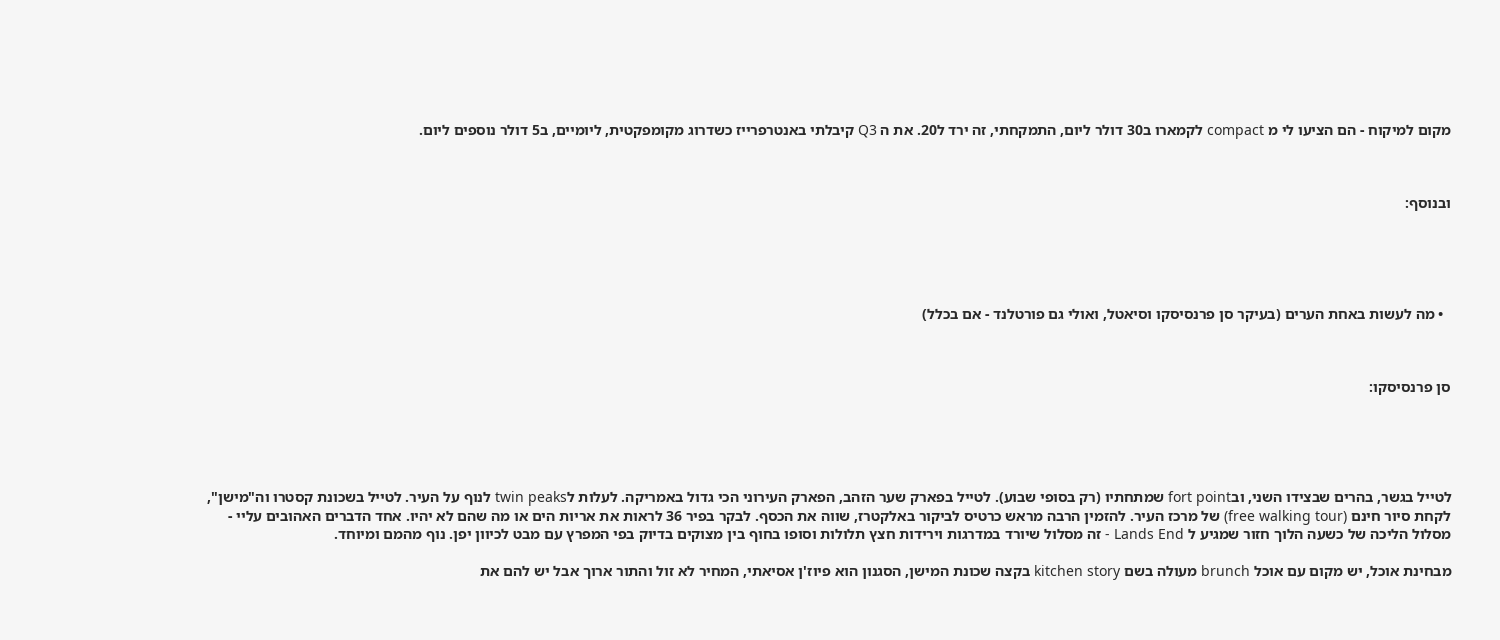מקום למיקוח - הם הציעו לי מ compact לקמארו ב30 דולר ליום, התמקחתי, זה ירד ל20. את ה Q3 קיבלתי באנטרפרייז כשדרוג מקומפקטית, ליומיים, ב5 דולר נוספים ליום.



ובנוסף:





  • מה לעשות באחת הערים (בעיקר סן פרנסיסקו וסיאטל, ואולי גם פורטלנד - אם בכלל)



סן פרנסיסקו:





לטייל בגשר, בהרים שבצידו השני, ובfort point שמתחתיו (רק בסופי שבוע). לטייל בפארק שער הזהב, הפארק העירוני הכי גדול באמריקה. לעלות לtwin peaks לנוף על העיר. לטייל בשכונת קסטרו וה"מישן", לקחת סיור חינם (free walking tour) של מרכז העיר. להזמין הרבה מראש כרטיס לביקור באלקטרז, שווה את הכסף. לבקר בפיר 36 לראות את אריות הים או מה שהם לא יהיו. אחד הדברים האהובים עליי - מסלול הליכה של כשעה הלוך חזור שמגיע ל Lands End - זה מסלול שיורד במדרגות וירידות חצץ תלולות וסופו בחוף בין מצוקים בדיוק בפי המפרץ עם מבט לכיוון יפן. נוף מהמם ומיוחד.

מבחינת אוכל, יש מקום עם אוכל brunch מעולה בשם kitchen story בקצה שכונת המישן, הסגנון הוא פיוז'ן אסיאתי, המחיר לא זול והתור ארוך אבל יש להם את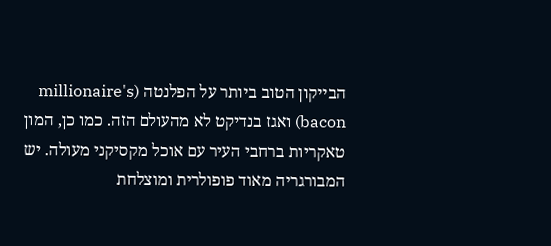הבייקון הטוב ביותר על הפלנטה (millionaire's bacon) ואגז בנדיקט לא מהעולם הזה. כמו כן, המון טאקריות ברחבי העיר עם אוכל מקסיקני מעולה. יש המבורגריה מאוד פופולרית ומוצלחת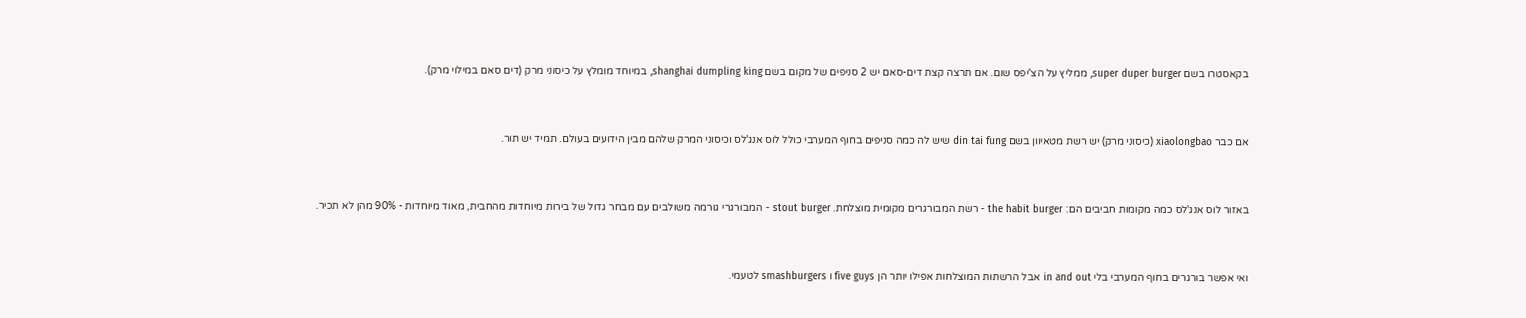בקאסטרו בשם super duper burger, ממליץ על הצ'יפס שום. אם תרצה קצת דים-סאם יש 2 סניפים של מקום בשם shanghai dumpling king, במיוחד מומלץ על כיסוני מרק (דים סאם במילוי מרק).



אם כבר xiaolongbao (כיסוני מרק) יש רשת מטאיוון בשם din tai fung שיש לה כמה סניפים בחוף המערבי כולל לוס אנג'לס וכיסוני המרק שלהם מבין הידועים בעולם. תמיד יש תור.



באזור לוס אנג'לס כמה מקומות חביבים הם: the habit burger - רשת המבורגרים מקומית מוצלחת. stout burger - המבורגרי גורמה משולבים עם מבחר גדול של בירות מיוחדות מהחבית, מאוד מיוחדות - 90% מהן לא תכיר.



ואי אפשר בורגרים בחוף המערבי בלי in and out אבל הרשתות המוצלחות אפילו יותר הן five guys ו smashburgers לטעמי.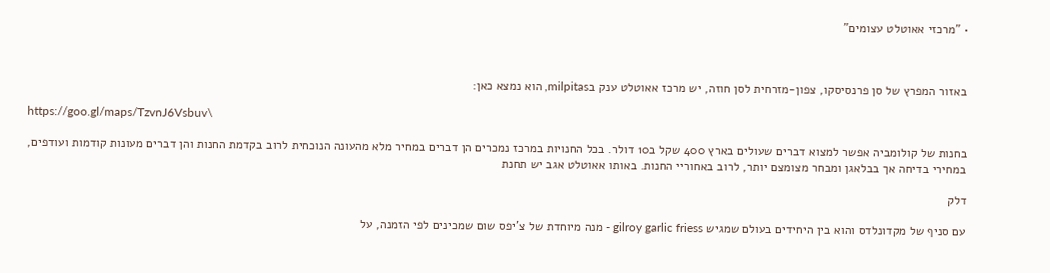• "מרכזי אאוטלט עצומים"



באזור המפרץ של סן פרנסיסקו, צפון-מזרחית לסן חוזה, יש מרכז אאוטלט ענק בmilpitas, הוא נמצא כאן:

https://goo.gl/maps/TzvnJ6Vsbuv\

בחנות של קולומביה אפשר למצוא דברים שעולים בארץ 400 שקל ב10 דולר. בכל החנויות במרכז נמכרים הן דברים במחיר מלא מהעונה הנוכחית לרוב בקדמת החנות והן דברים מעונות קודמות ועודפים, במחירי בדיחה אך בבלאגן ומבחר מצומצם יותר, לרוב באחוריי החנות. באותו אאוטלט אגב יש תחנת

דלק

עם סניף של מקדונלדס והוא בין היחידים בעולם שמגיש gilroy garlic friess - מנה מיוחדת של צ'יפס שום שמכינים לפי הזמנה, על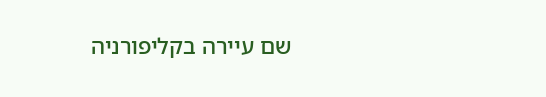שם עיירה בקליפורניה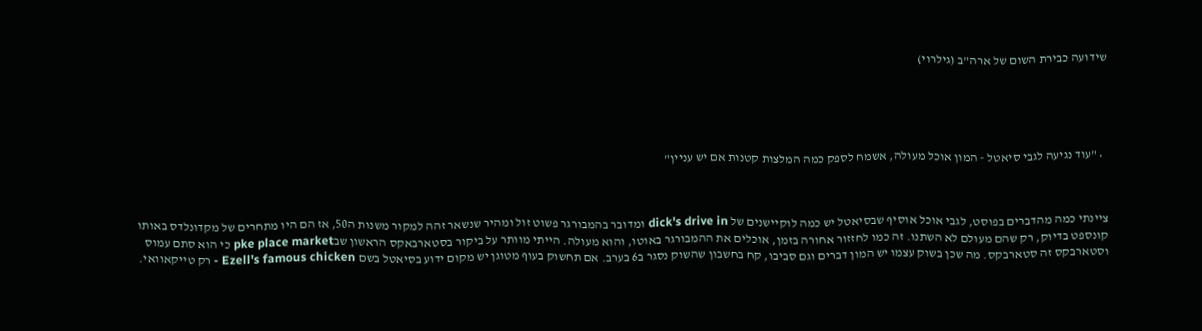שידועה כבירת השום של ארה"ב (גילרוי)





  • "עוד נגיעה לגבי סיאטל - המון אוכל מעולה, אשמח לספק כמה המלצות קטנות אם יש עניין"



ציינתי כמה מהדברים בפוסט, לגבי אוכל אוסיף שבסיאטל יש כמה לוקיישנים של dick's drive in ומדובר בהמבורגר פשוט זול ומהיר שנשאר זהה למקור משנות ה50, אז הם היו מתחרים של מקדונלדס באותו קונספט בדיוק, רק שהם מעולם לא השתנו. זה כמו לחזזור אחורה בזמן, אוכלים את ההמבורגר באוטו, והוא מעולה. הייתי מוותר על ביקור בסטארבאקס הראשון שבpke place market כי הוא סתם עמוס וסטארבקס זה סטארבקס. מה שכן בשוק עצמו יש המון דברים וגם סביבו, קח בחשבון שהשוק נסגר ב6 בערב. אם תחשוק בעוף מטוגן יש מקום ידוע בסיאטל בשם Ezell's famous chicken - רק טייקאוואי.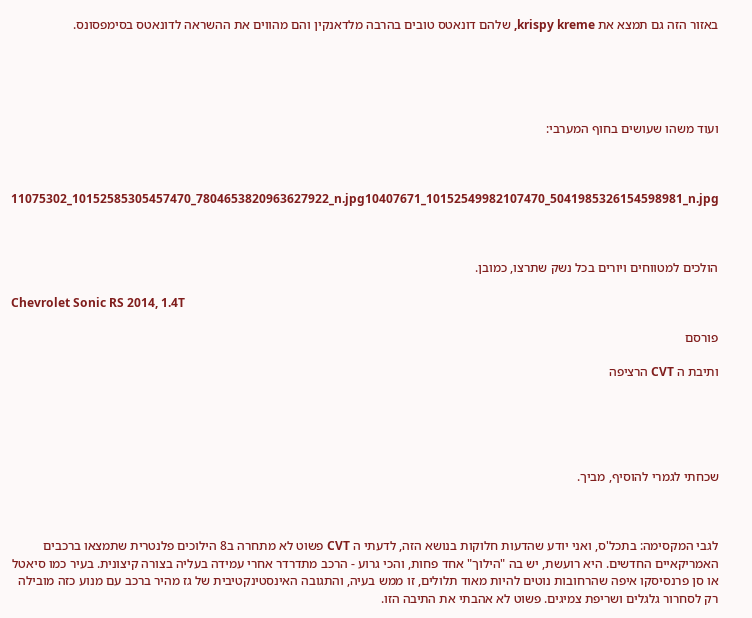באזור הזה גם תמצא את krispy kreme, שלהם דונאטס טובים בהרבה מלדאנקין והם מהווים את ההשראה לדונאטס בסימפסונס.





ועוד משהו שעושים בחוף המערבי:



11075302_10152585305457470_7804653820963627922_n.jpg10407671_10152549982107470_5041985326154598981_n.jpg



הולכים למטווחים ויורים בכל נשק שתרצו, כמובן.

Chevrolet Sonic RS 2014, 1.4T

פורסם

ותיבת ה CVT הרציפה





שכחתי לגמרי להוסיף, מביך.



לגבי המקסימה: בתכל'ס, ואני יודע שהדעות חלוקות בנושא הזה, לדעתי ה CVT פשוט לא מתחרה ב8 הילוכים פלנטרית שתמצאו ברכבים האמריקאיים החדשים. היא רועשת, יש בה "הילוך" אחד פחות, והכי גרוע - הרכב מתדרדר אחרי עמידה בעליה בצורה קיצונית. בעיר כמו סיאטל או סן פרנסיסקו איפה שהרחובות נוטים להיות מאוד תלולים, זו ממש בעיה, והתגובה האינסטינקטיבית של גז מהיר ברכב עם מנוע כזה מובילה רק לסחרור גלגלים ושריפת צמיגים. פשוט לא אהבתי את התיבה הזו.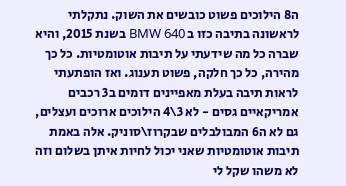ה8 הילוכים פשוט כובשים את השוק. נתקלתי לראשונה בתיבה כזו ב BMW 640 בשנת 2015, והיא שברה כל מה שידעתי על תיבות אוטומטיות. כל כך מהירה, כל כך חלקה, פשוט תענוג. ואז הופתעתי לראות תיבה בעלת מאפיינים דומים ב3 רכבים אמריקאיים גסים - לא 3\4 הילוכים ארוכים ועצלים, גם לא ה6 המבולבלים שבקרוז\סוניק. אלה באמת תיבות אוטומטיות שאני יכול לחיות איתן בשלום וזה לא משהו שקל לי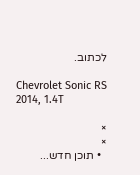לכתוב.

Chevrolet Sonic RS 2014, 1.4T

×
×
  • תוכן חדש...